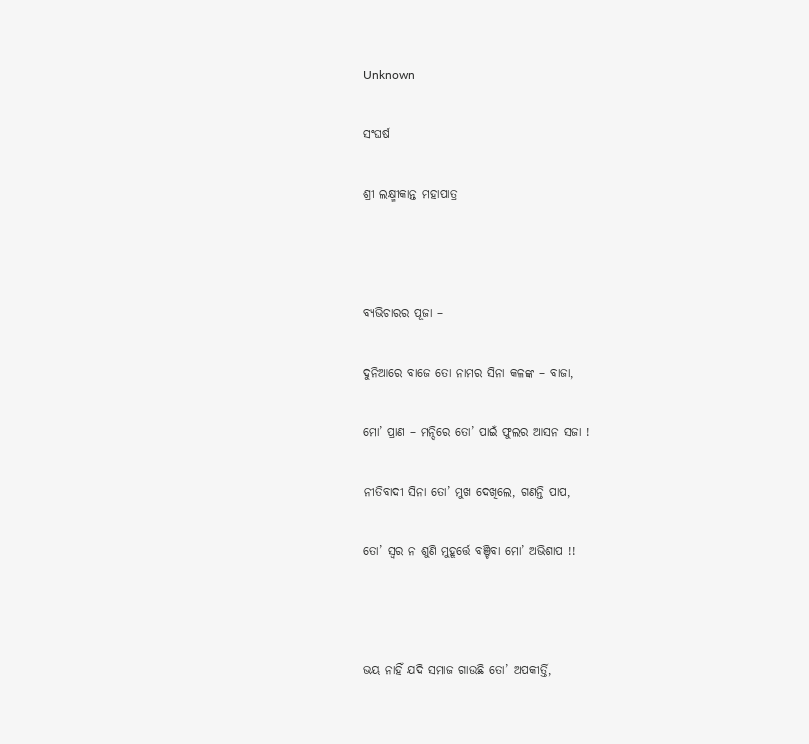Unknown

ସଂଘର୍ଷ

ଶ୍ରୀ ଲକ୍ଷ୍ମୀକାନ୍ତ ମହାପାତ୍ର



ବ୍ୟଭିଚାରର ପୂଜା –

ଦୁନିଆରେ ବାଜେ ତୋ ନାମର ସିନା କଳଙ୍କ – ବାଜା,

ମୋ’ ପ୍ରାଣ – ମନ୍ଦିରେ ତୋ’ ପାଇଁ ଫୁଲର ଆସନ ସଜା !

ନୀତିବାଦୀ ସିନା ତୋ’ ମୁଖ ଦେଖିଲେ, ଗଣନ୍ତି ପାପ,

ତୋ’ ସ୍ୱର ନ ଶୁଣି ମୁହୂର୍ତ୍ତେ ବଞ୍ଚିବା ମୋ’ ଅଭିଶାପ !!



ଭୟ ନାହିଁ ଯଦି ସମାଜ ଗାଉଛି ତୋ’ ଅପକୀର୍ତ୍ତି,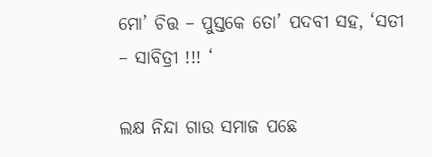ମୋ’ ଚିତ୍ତ – ପୁସ୍ତକେ ତୋ’ ପଦବୀ ସହ, ‘ସତୀ – ସାବିତ୍ରୀ !!! ‘

ଲକ୍ଷ ନିନ୍ଦା ଗାଉ ସମାଜ ପଛେ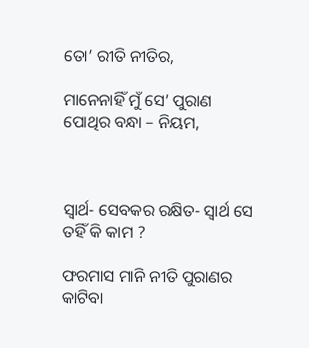ତୋ’ ରୀତି ନୀତିର,

ମାନେନାହିଁ ମୁଁ ସେ’ ପୁରାଣ ପୋଥିର ବନ୍ଧା – ନିୟମ,



ସ୍ୱାର୍ଥ- ସେବକର ରକ୍ଷିତ- ସ୍ୱାର୍ଥ ସେ ତହିଁ କି କାମ ?

ଫରମାସ ମାନି ନୀତି ପୁରାଣର କାଟିବା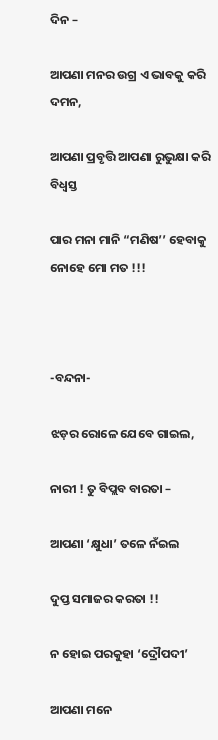ଦିନ –

ଆପଣା ମନର ଉଗ୍ର ଏ ଭାବକୁ କରି ଦମନ,

ଆପଣା ପ୍ରବୃତ୍ତି ଆପଣା ରୁଭୁକ୍ଷା କରି ବିଧ୍ୱସ୍ତ

ପାର ମନା ମାନି “ମଣିଷ’’ ହେବାକୁ ନୋହେ ମୋ ମତ !!!



-ବନ୍ଦନା-

ଝଡ଼ର ରୋଳେ ଯେବେ ଗାଇଲ,

ନାରୀ ! ତୁ ବିପ୍ଲବ ବାରତା –

ଆପଣା ‘କ୍ଷୁଧା’ ତଳେ ନଁଇଲ

ଦୁପ୍ତ ସମାଜର କରତା !!

ନ ହୋଇ ପରକୁହା ‘ଦ୍ରୌପଦୀ’

ଆପଣା ମନେ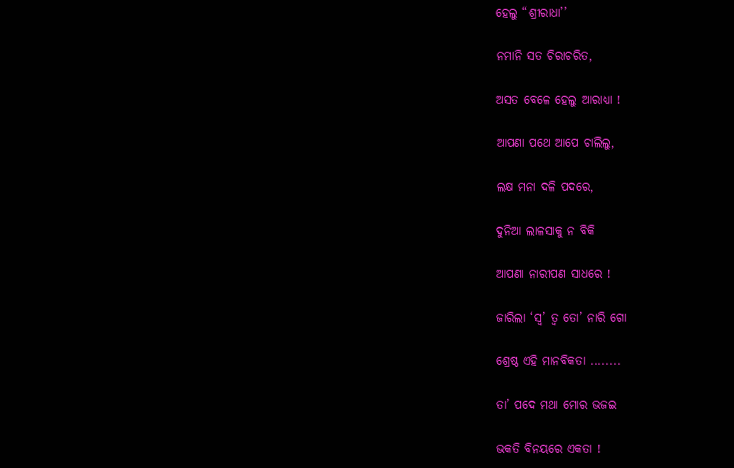ହେଲୁ “ଶ୍ରୀରାଧା’’

ନମାନି ସତ ଚିରାଚରିତ,

ଅସତ ବେଳେ ହେଲୁ ଆରାଧ୍ୟା !

ଆପଣା ପଥେ ଆପେ ଚାଲିଲୁ,

ଲକ୍ଷ ମନା ଦଳି ପଦରେ,

ଦୁନିଆ ଲାଳସାକୁ ନ ବିକି

ଆପଣା ନାରୀପଣ ସାଧରେ !

ଜାରିଲା ‘ସ୍ୱ’ ତ୍ୱ ତୋ’ ନାରି ଗୋ

ଶ୍ରେଷ୍ଠ ଏହି ମାନବିକତା ........

ତା’ ପଦେ ମଥା ମୋର ଭଜଇ

ଭକତି ବିନୟରେ ଏକତା !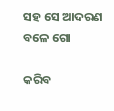ସହ ସେ ଆଦରଣ ବଳେ ଗୋ

କରିବ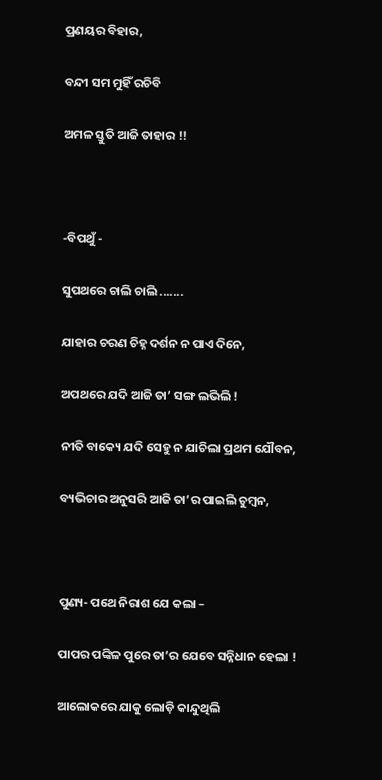ପ୍ରଣୟର ବିହାର,

ବନ୍ଦୀ ସମ ମୁହିଁ ରଚିବି

ଅମଳ ସ୍ତୁତି ଆଜି ତାହାର !!



-ବିପଥୁଁ -

ସୁପଥରେ ଚାଲି ଚାଲି .......

ଯାହାର ଚରଣ ଚିହ୍ନ ଦର୍ଶନ ନ ପାଏ ଦିନେ,

ଅପଥରେ ଯଦି ଆଜି ତା’ ସଙ୍ଗ ଲଭିଲି !

ନୀତି ବାକ୍ୟେ ଯଦି ସେହୁ ନ ଯାଚିଲା ପ୍ରଥମ ଯୌବନ,

ବ୍ୟଭିଚାର ଅନୁସରି ଆଜି ତା’ର ପାଇଲି ଚୁମ୍ବନ,



ପୁଣ୍ୟ- ପଥେ ନିରାଶ ଯେ କଲା –

ପାପର ପଙ୍କିଳ ପୁରେ ତା’ର ଯେବେ ସନ୍ନିଧାନ ହେଲା !

ଆଲୋକରେ ଯାକୁ ଲୋଡ଼ି କାନ୍ଦୁଥିଲି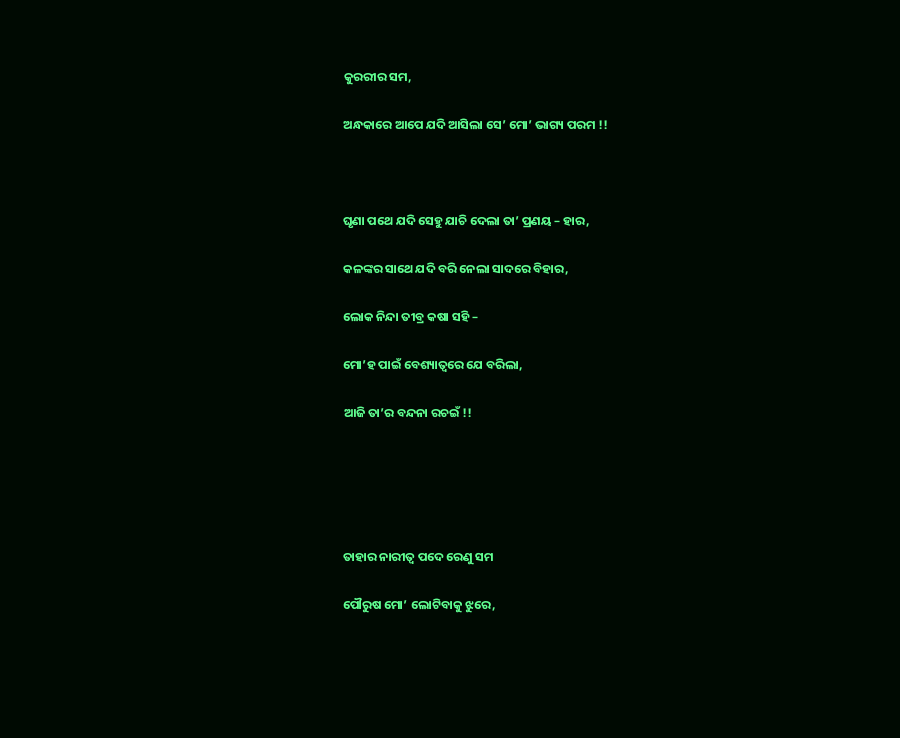କୁରରୀର ସମ,

ଅନ୍ଧକାରେ ଆପେ ଯଦି ଆସିଲା ସେ’ ମୋ’ ଭାଗ୍ୟ ପରମ !!



ଘୃଣା ପଥେ ଯଦି ସେହୁ ଯାଚି ଦେଲା ତା’ ପ୍ରଣୟ – ହାର,

କଳଙ୍କର ସାଥେ ଯଦି ବରି ନେଲା ସାଦରେ ବିହାର,

ଲୋକ ନିନ୍ଦା ତୀବ୍ର କଷା ସହି –

ମୋ’ହ ପାଇଁ ବେଶ୍ୟାତ୍ୱରେ ଯେ ବରିଲା,

ଆଜି ତା’ର ବନ୍ଦନା ରଚଇଁ !!





ତାହାର ନାରୀତ୍ୱ ପଦେ ରେଣୁ ସମ

ପୌରୁଷ ମୋ’ ଲୋଟିବାକୁ ଝୁରେ,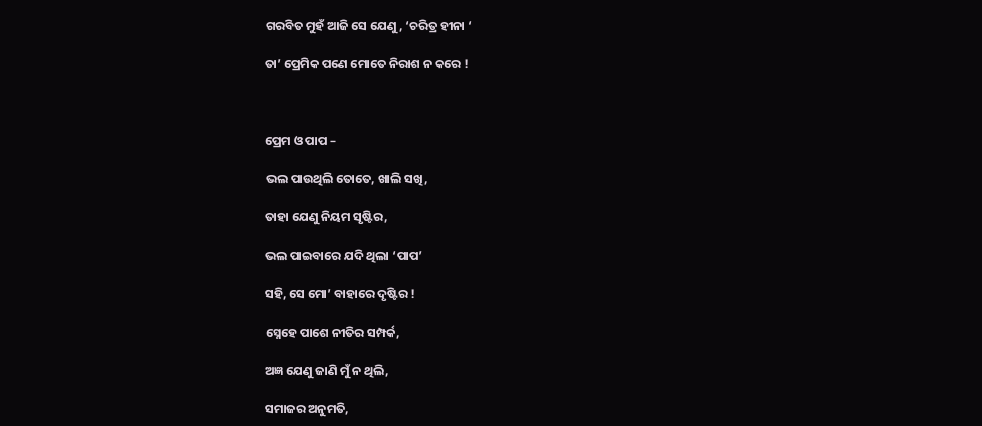ଗରବିତ ମୁହଁ ଆଜି ସେ ଯେଣୁ, ‘ଚରିତ୍ର ହୀନା ‘

ତା’ ପ୍ରେମିକ ପଣେ ମୋତେ ନିରାଶ ନ କରେ !



ପ୍ରେମ ଓ ପାପ –

ଭଲ ପାଉଥିଲି ତୋତେ, ଖାଲି ସଖି,

ତାହା ଯେଣୁ ନିୟମ ସୃଷ୍ଟିର,

ଭଲ ପାଇବାରେ ଯଦି ଥିଲା ‘ପାପ’

ସହି, ସେ ମୋ’ ବାହାରେ ଦୃଷ୍ଟିର !

ସ୍ନେହେ ପାଶେ ନୀତିର ସମ୍ପର୍କ,

ଅଜ୍ଞ ଯେଣୁ ଜାଣି ମୁଁ ନ ଥିଲି,

ସମାଜର ଅନୁମତି,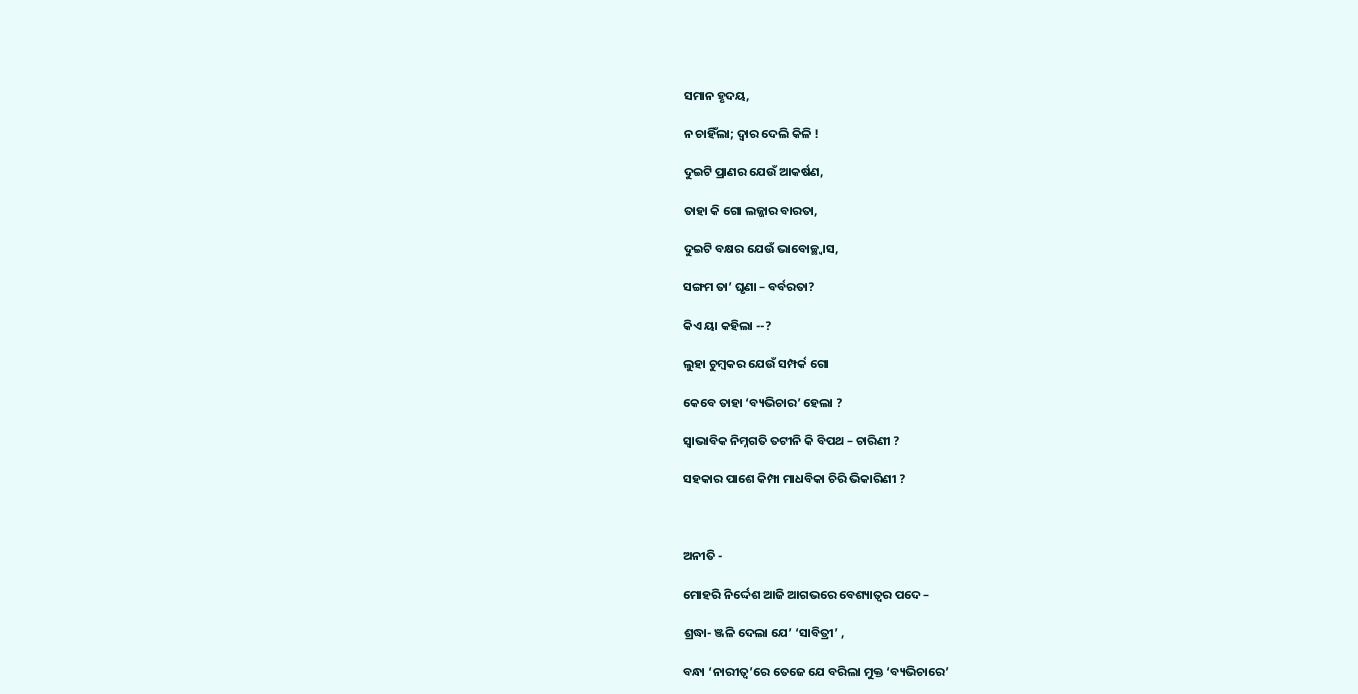ସମାନ ହୃଦୟ,

ନ ଚାହିଁଲା; ଦ୍ୱାର ଦେଲି କିଳି !

ଦୁଇଟି ପ୍ରାଣର ଯେଉଁ ଆକର୍ଷଣ,

ତାହା କି ଗୋ ଲଜ୍ଜାର ବାରତା,

ଦୁଇଟି ବକ୍ଷର ଯେଉଁ ଭାବୋଚ୍ଛ୍ୱାସ,

ସଙ୍ଗମ ତା’ ଘୃଣା – ବର୍ବରତା?

କିଏ ୟା କହିଲା --?

ଲୁହା ଚୁମ୍ବକର ଯେଉଁ ସମ୍ପର୍କ ଗୋ

କେବେ ତାହା ‘ବ୍ୟଭିଚାର’ ହେଲା ?

ସ୍ୱାଭାବିକ ନିମ୍ନଗତି ତଟୀନି କି ବିପଥ – ଚାରିଣୀ ?

ସହକାର ପାଶେ କିମ୍ପା ମାଧବିକା ଚିରି ଭିକାରିଣୀ ?



ଅନୀତି ‌-

ମୋହରି ନିର୍ଦ୍ଦେଶ ଆଜି ଆଗଭରେ ବେଶ୍ୟାତ୍ୱର ପଦେ –

ଶ୍ରଦ୍ଧା- ଞ୍ଜଳି ଦେଲା ଯେ’ ‘ସାବିତ୍ରୀ’ ,

ବନ୍ଧା ‘ନାରୀତ୍ୱ’ରେ ତେଜେ ଯେ ବରିଲା ମୁକ୍ତ ‘ବ୍ୟଭିଚାରେ’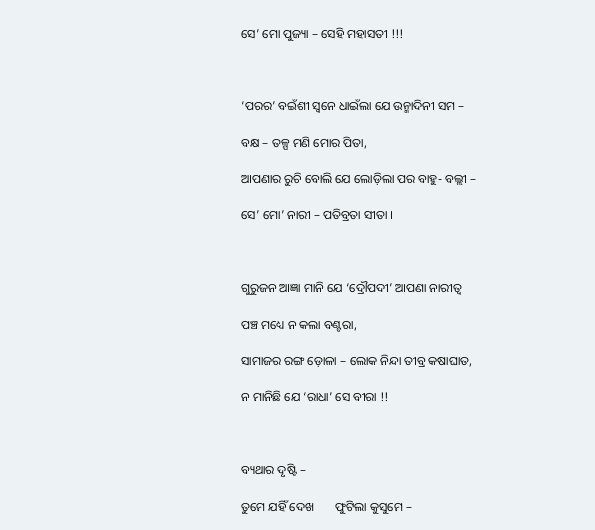ସେ’ ମୋ ପୁଜ୍ୟା – ସେହି ମହାସତୀ !!!



‘ପରର’ ବଇଁଶୀ ସ୍ୱନେ ଧାଇଁଲା ଯେ ଉନ୍ମାଦିନୀ ସମ –

ବକ୍ଷ – ତଳ୍ପ ମଣି ମୋର ପିତା,

ଆପଣାର ରୁଚି ବୋଲି ଯେ ଲୋଡ଼ିଲା ପର ବାହୁ- ବଲ୍ଲୀ –

ସେ’ ମୋ’ ନାରୀ – ପତିବ୍ରତା ସୀତା ।



ଗୁରୁଜନ ଆଜ୍ଞା ମାନି ଯେ ‘ଦ୍ରୌପଦୀ’ ଆପଣା ନାରୀତ୍ୱ

ପଞ୍ଚ ମଧ୍ୟେ ନ କଲା ବଣ୍ଟରା,

ସାମାଜର ରଙ୍ଗ ଡ଼ୋଳା – ଲୋକ ନିନ୍ଦା ତୀବ୍ର କଷାଘାତ,

ନ ମାନିଛି ଯେ ‘ରାଧା’ ସେ ବୀରା !!



ବ୍ୟଥାର ଦୃଷ୍ଟି –

ତୁମେ ଯହିଁ ଦେଖ       ଫୁଟିଲା କୁସୁମେ –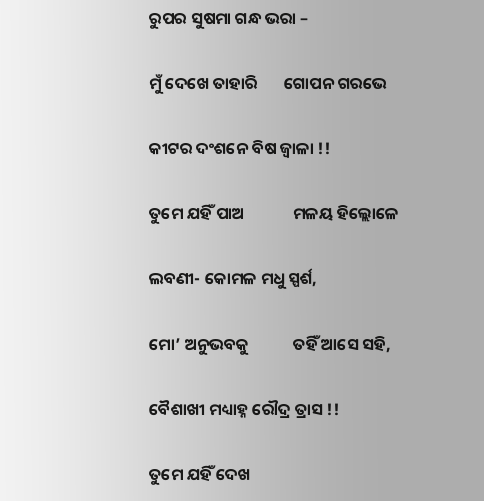ରୁପର ସୁଷମା ଗନ୍ଧ ଭରା –

ମୁଁ ଦେଖେ ତାହାରି       ଗୋପନ ଗରଭେ

କୀଟର ଦଂଶନେ ବିଷ ଜ୍ୱାଳା !!

ତୁମେ ଯହିଁ ପାଅ             ମଳୟ ହିଲ୍ଲୋଳେ

ଲବଣୀ- କୋମଳ ମଧୁ ସ୍ପର୍ଶ,

ମୋ’ ଅନୁଭବକୁ            ତହିଁ ଆସେ ସହି,

ବୈଶାଖୀ ମଧ୍ୟାହ୍ନ ରୌଦ୍ର ତ୍ରାସ !!

ତୁମେ ଯହିଁ ଦେଖ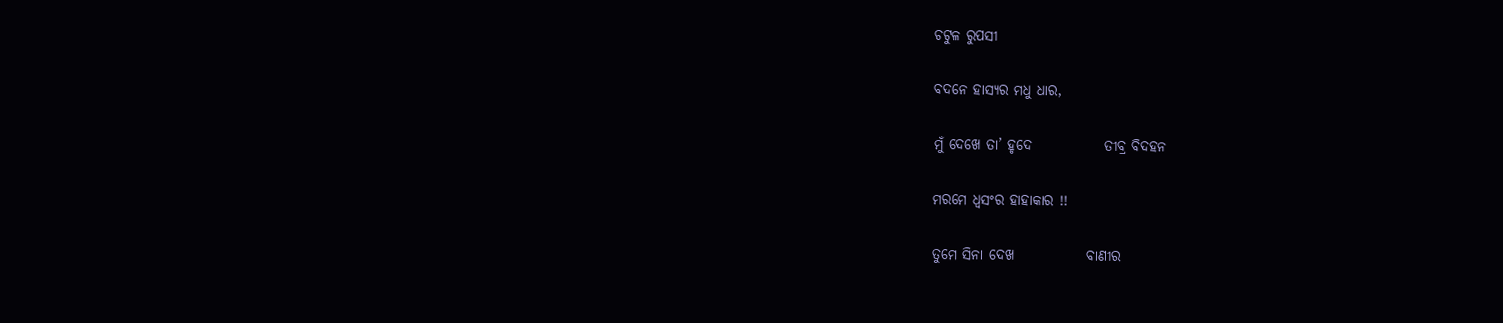ଚଟୁଳ ରୁପସୀ

ବଦନେ ହାସ୍ୟର ମଧୁ ଧାର,

ମୁଁ ଦେଖେ ତା’ ହୃଦେ             ତୀବ୍ର ବିଦହନ

ମରମେ ଧ୍ୱସଂର ହାହାକାର !!

ତୁମେ ସିନା ଦେଖ             ବାଣୀର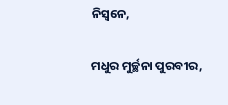ନିସ୍ୱନେ,

ମଧୁର ମୁର୍ଚ୍ଛନା ପୁରବୀର,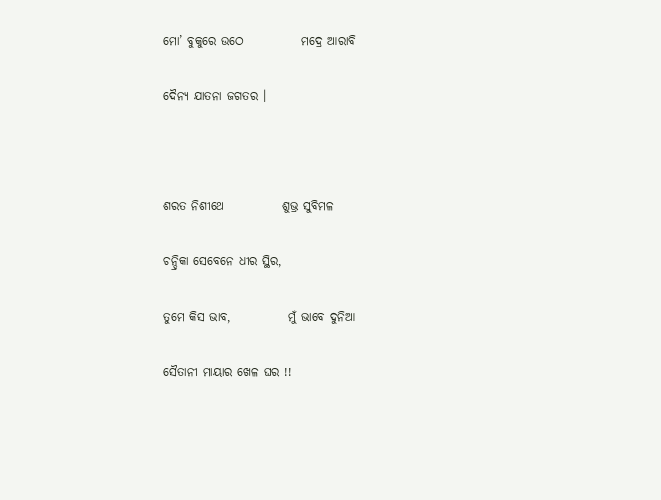ମୋ’ ବୁକୁରେ ଉଠେ            ମଦ୍ରେ ଆରାବି

ଦୈନ୍ୟ ଯାତନା ଜଗତର ।



ଶରତ ନିଶୀଥେ            ଶୁଭ୍ର ସୁବିମଳ

ଚନ୍ଦ୍ରିକା ସେବେନେ ଧୀର ସ୍ଥିର,

ତୁମେ କିସ ଭାବ,            ମୁଁ ଭାବେ ଦୁନିଆ

ସୈତାନୀ ମାୟାର ଖେଳ ଘର !!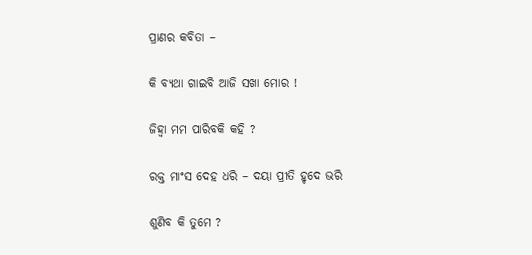ପ୍ରାଣର କବିତା –

କି ବ୍ୟଥା ଗାଇବି ଆଜି ସଖା ମୋର !

ଜିହ୍ୱା ମମ ପାରିବକି କହି ?

ରକ୍ତ ମାଂସ ଦେହ ଧରି – ଦୟା ପ୍ରୀତି ହୃଦେ ଭରି

ଶୁଣିବ କି ତୁମେ ?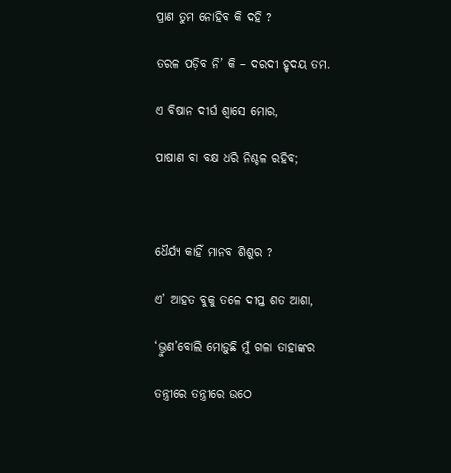ପ୍ରାଣ ତୁମ ନୋହିବ କି ଦହି ?

ତରଳ ପଡ଼ିବ ନି’ କି – ଦରଦୀ ହୃଦୟ ତମ.

ଏ ବିଷାନ ଦୀର୍ଘ ଶ୍ୱାସେ ମୋର,

ପାଷାଣ ବା ବକ୍ଷ ଧରି ନିଶ୍ଚଳ ରହିବ;



ଧୈର୍ଯ୍ୟ କାହିଁ ମାନବ ଶିଶୁର ?

ଏ’ ଆହତ ବୁକୁ ତଳେ ଦୀପ୍ତ ଶତ ଆଶା,

‘ଭ୍ରୁଣ’ବୋଲି ମୋଡ଼ୁଛି ମୁଁ ଗଳା ତାହାଙ୍କର

ତନ୍ତ୍ରୀରେ ତନ୍ତ୍ରୀରେ ଉଠେ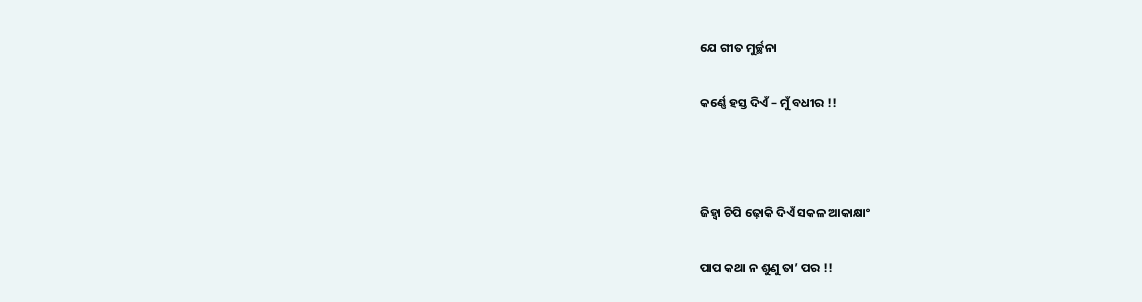ଯେ ଗୀତ ମୁର୍ଚ୍ଛନା

କର୍ଣ୍ଣେ ହସ୍ତ ଦିଏଁ – ମୁଁ ବଧୀର !!



ଜିହ୍ୱା ଚିପି ଢ଼ୋକି ଦିଏଁ ସକଳ ଆକାକ୍ଷାଂ

ପାପ କଥା ନ ଶୁଣୁ ତା’ ପର !!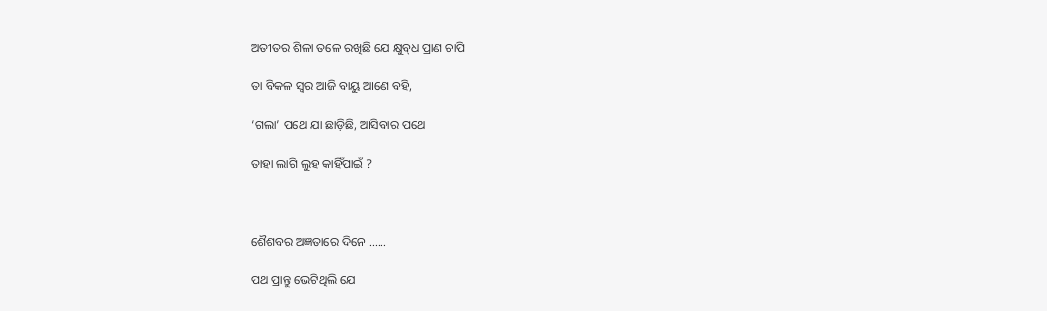ଅତୀତର ଶିଳା ତଳେ ରଖିଛି ଯେ କ୍ଷୁବ୍‌ଧ ପ୍ରାଣ ଚାପି

ତା ବିକଳ ସ୍ୱର ଆଜି ବାୟୁ ଆଣେ ବହି,

‘ଗଲା’ ପଥେ ଯା ଛାଡ଼ିଛି, ଆସିବାର ପଥେ

ତାହା ଲାଗି ଲୁହ କାହିଁପାଇଁ ?



ଶୈଶବର ଅଜ୍ଞତାରେ ଦିନେ ......

ପଥ ପ୍ରାନ୍ତୁ ଭେଟିଥିଲି ଯେ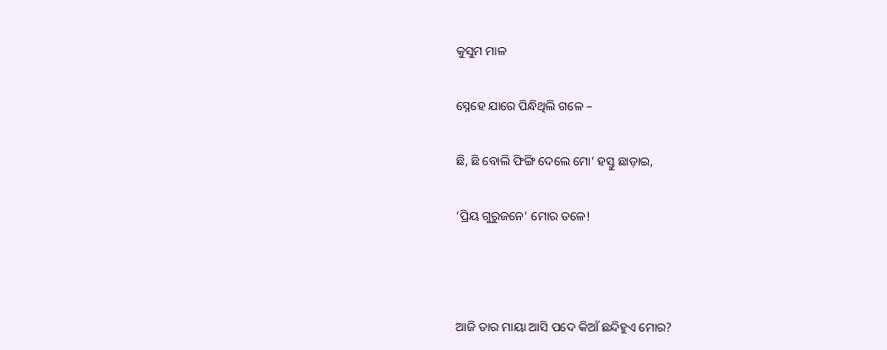କୁସୁମ ମାଳ

ସ୍ନେହେ ଯାରେ ପିନ୍ଧିଥିଲି ଗଳେ –

ଛି, ଛି ବୋଲି ଫିଙ୍ଗି ଦେଲେ ମୋ’ ହସ୍ତୁ ଛାଡ଼ାଇ,

‘ପ୍ରିୟ ଗୁରୁଜନେ’ ମୋର ତଳେ!



ଆଜି ତାର ମାୟା ଆସି ପଦେ କିଆଁ ଛନ୍ଦିହୁଏ ମୋର?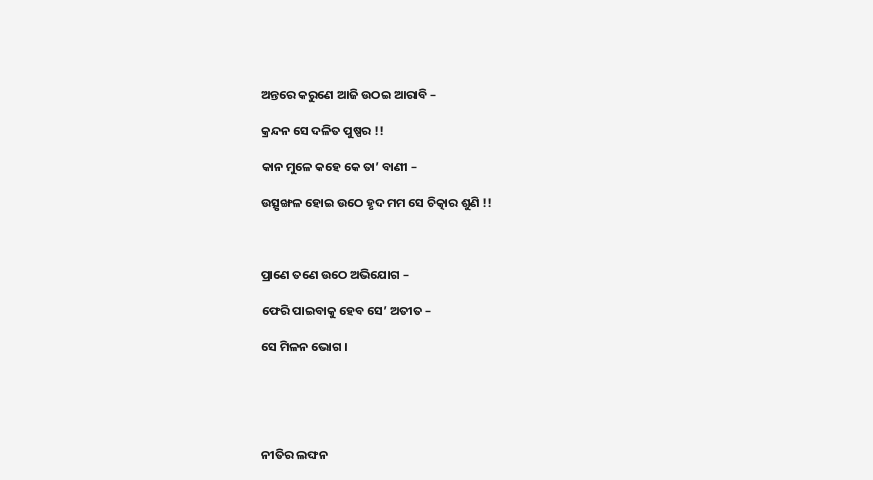ଅନ୍ତରେ କରୁଣେ ଆଜି ଉଠଇ ଆରାବି –

କ୍ରନ୍ଦନ ସେ ଦଳିତ ପୁଷ୍ପର !!

କାନ ମୁଳେ କହେ କେ ତା’ ବାଣୀ –

ଉତ୍ସୃଙ୍ଖଳ ହୋଇ ଉଠେ ହୃଦ ମମ ସେ ଚିତ୍କାର ଶୁଣି !!



ପ୍ରାଣେ ତଣେ ଉଠେ ଅଭିଯୋଗ –

ଫେରି ପାଇବାକୁ ହେବ ସେ’ ଅତୀତ –

ସେ ମିଳନ ଭୋଗ ।





ନୀତିର ଲଙ୍ଘନ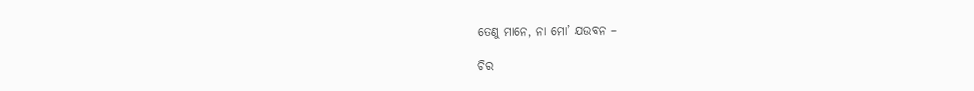ତେଣୁ ମାନେ, ନା ମୋ’ ଯଉବନ –

ଚିର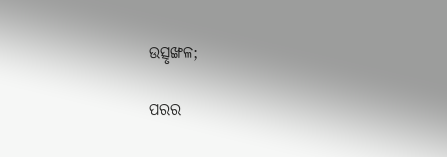ଉତ୍ସୃଙ୍ଖଳ;

ପରର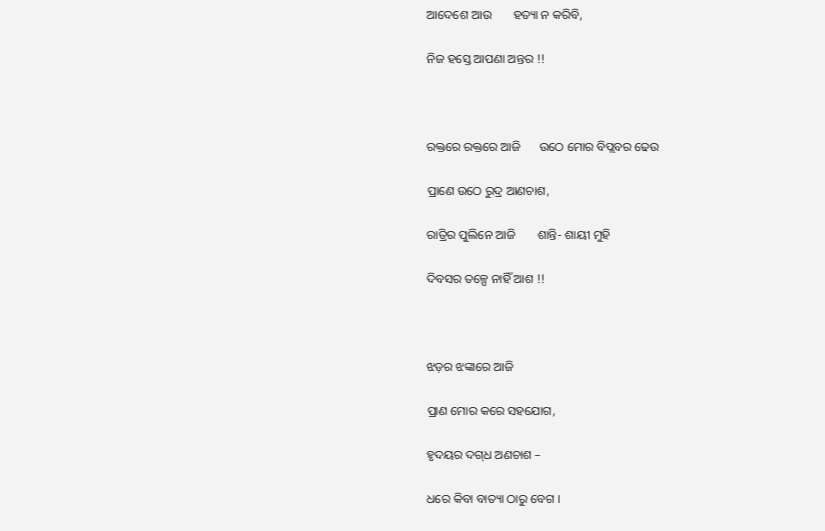ଆଦେଶେ ଆଉ       ହତ୍ୟା ନ କରିବି,

ନିଜ ହସ୍ତେ ଆପଣା ଅନ୍ତର !!



ରକ୍ତରେ ରକ୍ତରେ ଆଜି      ଉଠେ ମୋର ବିପ୍ଲବର ଢେଉ

ପ୍ରାଣେ ଉଠେ ରୁଦ୍ର ଆଣଚାଶ,

ରାତ୍ରିର ପୁଲିନେ ଆଜି       ଶାନ୍ତି- ଶାୟୀ ମୁହି

ଦିବସର ତଳ୍ପେ ନାହିଁ ଆଶ !!



ଝଡ଼ର ଝଙ୍କାରେ ଆଜି

ପ୍ରାଣ ମୋର କରେ ସହଯୋଗ,

ହୃଦୟର ଦଗ୍‌ଧ ଅଣଚାଶ –

ଧରେ କିବା ବାତ୍ୟା ଠାରୁ ବେଗ ।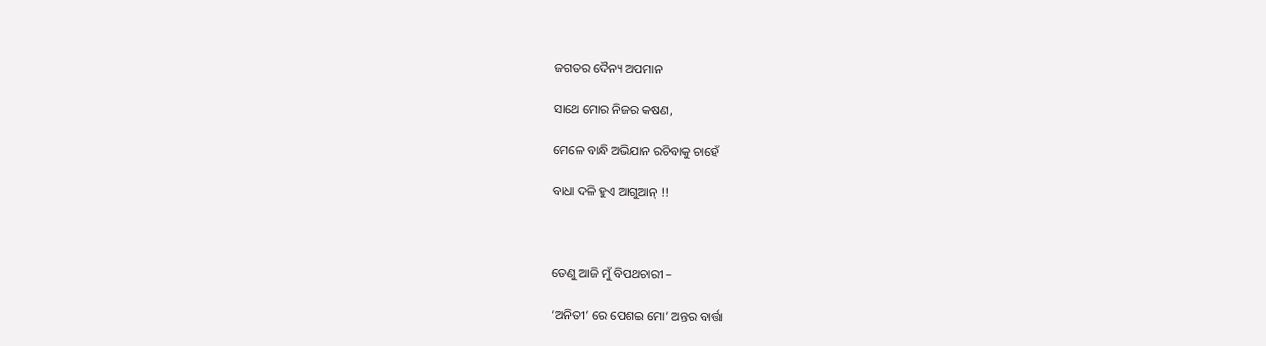ଜଗତର ଦୈନ୍ୟ ଅପମାନ

ସାଥେ ମୋର ନିଜର କଷଣ,

ମେଳେ ବାନ୍ଧି ଅଭିଯାନ ରଚିବାକୁ ଚାହେଁ

ବାଧା ଦଳି ହୁଏ ଆଗୁଆନ୍‌ !!



ତେଣୁ ଆଜି ମୁଁ ବିପଥଚାରୀ –

‘ଅନିତୀ’ ରେ ପେଶଇ ମୋ’ ଅନ୍ତର ବାର୍ତ୍ତା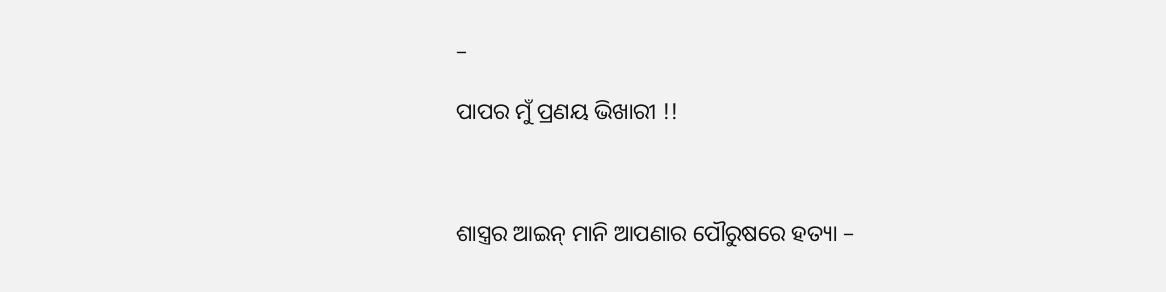–

ପାପର ମୁଁ ପ୍ରଣୟ ଭିଖାରୀ !!



ଶାସ୍ତ୍ରର ଆଇନ୍‌ ମାନି ଆପଣାର ପୌରୁଷରେ ହତ୍ୟା –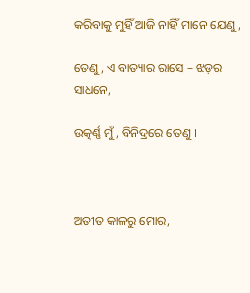କରିବାକୁ ମୁହିଁ ଆଜି ନାହିଁ ମାନେ ଯେଣୁ,

ତେଣୁ, ଏ ବାତ୍ୟାର ରାସେ – ଝଡ଼ର ସାଧନେ,

ଉତ୍କର୍ଣ୍ଣ ମୁଁ, ବିନିଦ୍ରରେ ତେଣୁ ।



ଅତୀତ କାଳରୁ ମୋର,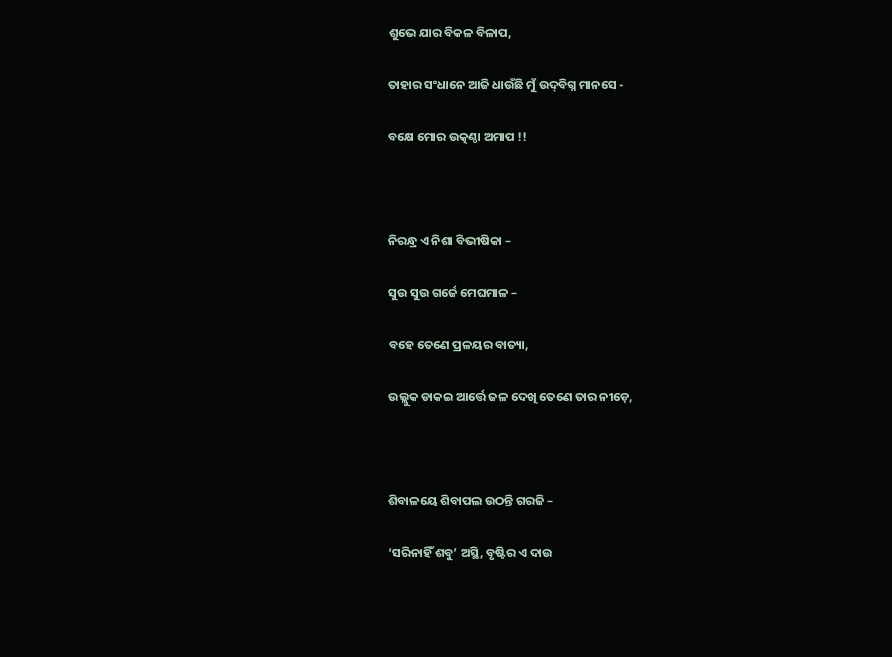ଶୁଭେ ଯାର ବିକଳ ବିଳାପ,

ତାହାର ସଂଧାନେ ଆଜି ଧାଉଁଛି ମୁଁ ଉଦ୍‌ବିଗ୍ନ ମାନସେ ‌-

ବକ୍ଷେ ମୋର ଉତ୍କଣ୍ଠା ଅମାପ !!



ନିରନ୍ଧ୍ର ଏ ନିଶା ବିଭୀଷିକା –

ସୁଉ ସୁଉ ଗର୍ଜେ ମେଘମାଳ –

ବହେ ତେଣେ ପ୍ରଳୟର ବାତ୍ୟା,

ଉଲ୍ଲୁକ ଡାକଇ ଆର୍ତ୍ତେ ଜଳ ଦେଖି ତେଣେ ତାର ନୀଡ଼େ,



ଶିବାଳୟେ ଶିବାପଲ ଉଠନ୍ତି ଗରଜି –

‘ସରିନାହିଁ ଶବୁ’ ଅସ୍ଥି, ବୃଷ୍ଟିର ଏ ଦାଉ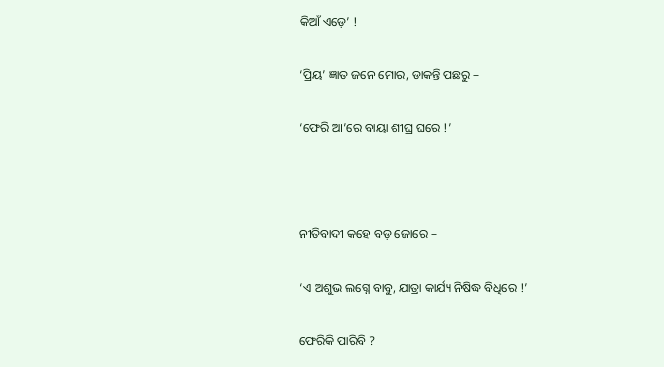କିଆଁ ଏଡ଼େ’ !

‘ପ୍ରିୟ’ ଜ୍ଞାତ ଜନେ ମୋର, ଡାକନ୍ତି ପଛରୁ –

‘ଫେରି ଆ’ରେ ବାୟା ଶୀଘ୍ର ଘରେ !’



ନୀତିବାଦୀ କହେ ବଡ଼ ଜୋରେ –

‘ଏ ଅଶୁଭ ଲଗ୍ନେ ବାବୁ, ଯାତ୍ରା କାର୍ଯ୍ୟ ନିଷିଦ୍ଧ ବିଧିରେ !’

ଫେରିକି ପାରିବି ?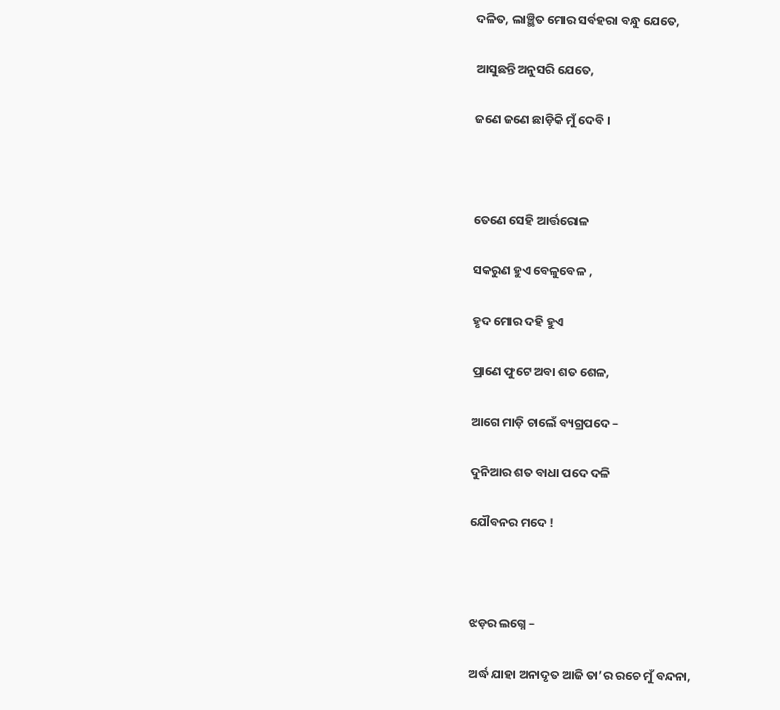ଦଳିତ, ଲାଞ୍ଛିତ ମୋର ସର୍ବହରା ବନ୍ଧୁ ଯେତେ,

ଆସୁଛନ୍ତି ଅନୁସରି ଯେତେ,

ଜଣେ ଜଣେ ଛାଡ଼ିକି ମୁଁ ଦେବି ।



ତେଣେ ସେହି ଆର୍ତ୍ତରୋଳ

ସକରୁଣ ହୁଏ ବେଳୁବେଳ ,

ହୃଦ ମୋର ଦହି ହୁଏ

ପ୍ରାଣେ ଫୁଟେ ଅବା ଶତ ଶେଳ,

ଆଗେ ମାଡ଼ି ଚାଲେଁ ବ୍ୟଗ୍ରପଦେ –

ଦୁନିଆର ଶତ ବାଧା ପଦେ ଦଳି

ଯୌବନର ମଦେ !



ଝଡ଼ର ଲଗ୍ନେ –

ଅର୍ଦ୍ଧ ଯାହା ଅନାଦୃତ ଆଜି ତା’ର ରଚେ ମୁଁ ବନ୍ଦନା,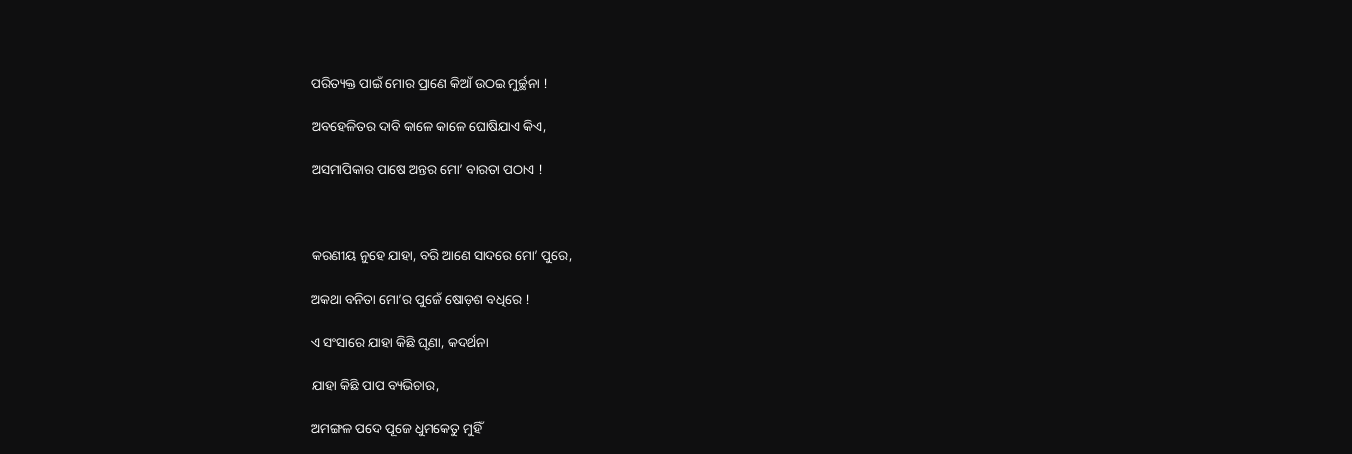ପରିତ୍ୟକ୍ତ ପାଇଁ ମୋର ପ୍ରାଣେ କିଆଁ ଉଠଇ ମୁର୍ଚ୍ଛନା !

ଅବହେଳିତର ଦାବି କାଳେ କାଳେ ଘୋଷିଯାଏ କିଏ,

ଅସମାପିକାର ପାଷେ ଅନ୍ତର ମୋ’ ବାରତା ପଠାଏ !



କରଣୀୟ ନୁହେ ଯାହା, ବରି ଆଣେ ସାଦରେ ମୋ’ ପୁରେ,

ଅକଥା ବନିତା ମୋ’ର ପୁଜେଁ ଷୋଡ଼ଶ ବଧିରେ !

ଏ ସଂସାରେ ଯାହା କିଛି ଘୃଣା, କଦର୍ଥନା

ଯାହା କିଛି ପାପ ବ୍ୟଭିଚାର,

ଅମଙ୍ଗଳ ପଦେ ପୂଜେ ଧୁମକେତୁ ମୁହିଁ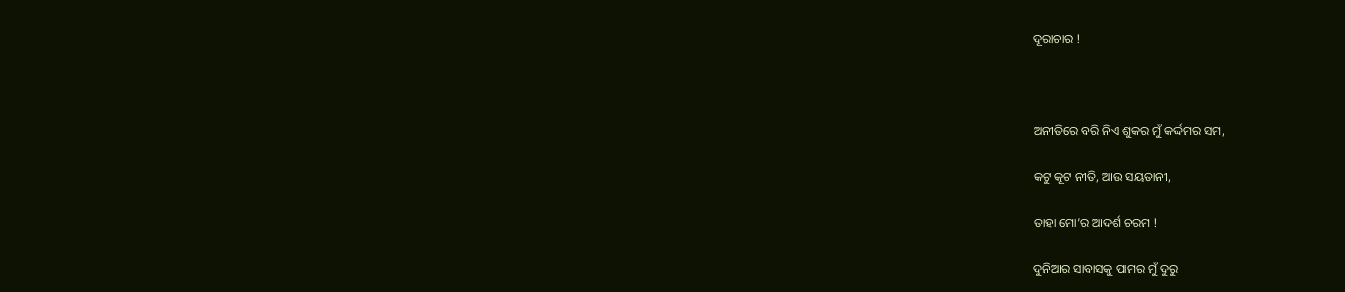ଦୂରାଚାର !



ଅନୀତିରେ ବରି ନିଏ ଶୁକର ମୁଁ କର୍ଦ୍ଦମର ସମ,

କଟୁ କୂଟ ନୀତି, ଆଉ ସୟତାନୀ,

ତାହା ମୋ’ର ଆଦର୍ଶ ଚରମ !

ଦୁନିଆର ସାବାସକୁ ପାମର ମୁଁ ଦୁରୁ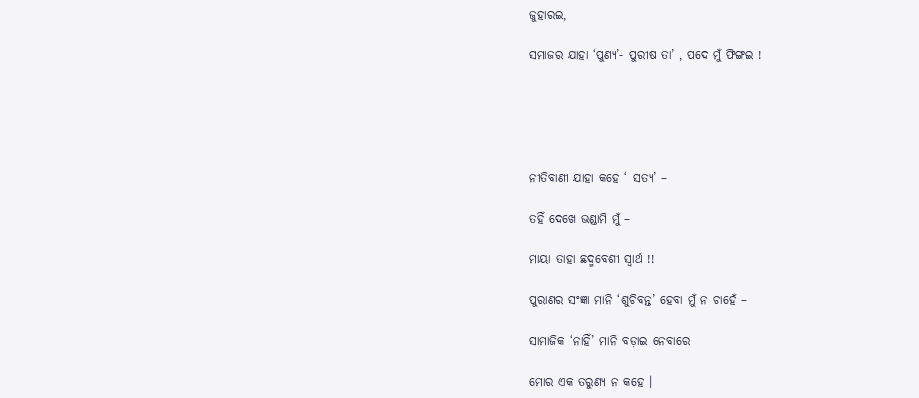ଜୁହାରଇ,

ସମାଜର ଯାହା ‘ପୁଣ୍ୟ’- ପୁରୀଷ ତା’ , ପଦେ ମୁଁ ଫିଙ୍ଗଇ !





ନୀତିବାଣୀ ଯାହା କହେ ‘ ସତ୍ୟ’ –

ତହିଁ ଦେଖେ ଭଣ୍ଡାମି ମୁଁ –

ମାୟା ତାହା ଛଦ୍ମବେଶୀ ସ୍ୱାର୍ଥ !!

ପୁରାଣର ସଂଜ୍ଞା ମାନି ‘ଶୁଚିବନ୍ତ’ ହେବା ମୁଁ ନ ଚାହେଁ –

ସାମାଜିକ ‘ନାହିଁ’ ମାନି ବଡ଼ାଇ ନେବାରେ

ମୋର ଏକ ତରୁଣ୍ୟ ନ କହେ ।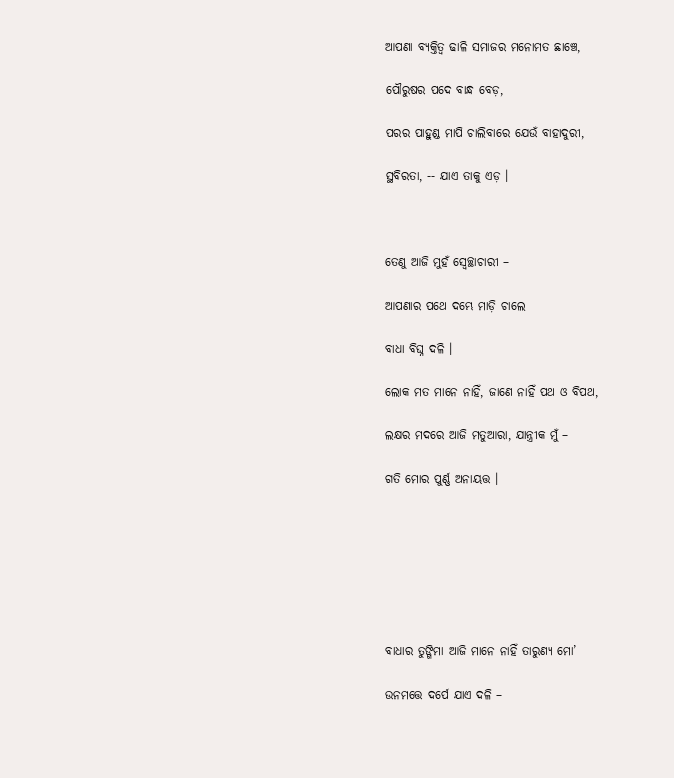ଆପଣା ବ୍ୟକ୍ତିତ୍ୱ ଢାଳି ସମାଜର ମନୋମତ ଛାଞ୍ଚେ,

ପୌରୁଷର ପଦେ ବାନ୍ଧ ବେଡ଼,

ପରର ପାହୁଣ୍ଡ ମାପି ଚାଲିବାରେ ଯେଉଁ ବାହାଦୁରୀ,

ସ୍ଥବିରତା, -- ଯାଏ ତାକୁ ଏଡ଼ ।



ତେଣୁ ଆଜି ମୁହଁ ସ୍ୱେଚ୍ଛାଚାରୀ –

ଆପଣାର ପଥେ ଦମ୍ଭେ ମାଡ଼ି ଚାଲେ

ବାଧା ବିଘ୍ନ ଦଳି ।

ଲୋକ ମତ ମାନେ ନାହିଁ, ଜାଣେ ନାହିଁ ପଥ ଓ ବିପଥ,

ଲକ୍ଷର ମଦରେ ଆଜି ମତୁଆରା, ଯାନ୍ତ୍ରୀକ ମୁଁ –

ଗତି ମୋର ପୁର୍ଣ୍ଣ ଅନାୟତ୍ତ ।







ବାଧାର ତୁଙ୍ଗିମା ଆଜି ମାନେ ନାହିଁ ତାରୁଣ୍ୟ ମୋ’

ଉନମତ୍ତେ ଦର୍ପେ ଯାଏ ଦଳି –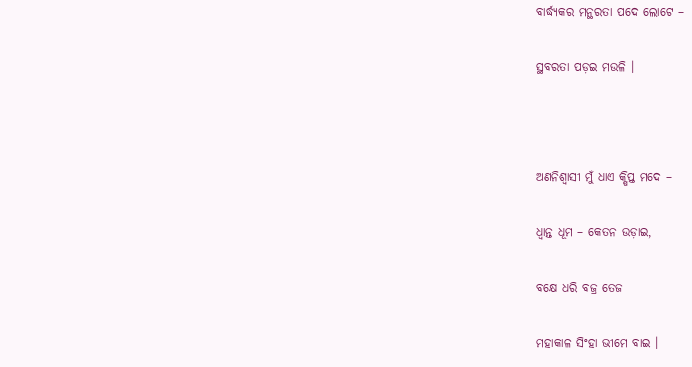ବାର୍ଦ୍ଧ୍ୟକର ମନ୍ଥରତା ପଦେ ଲୋଟେ –

ସ୍ଥବରତା ପଡ଼ଇ ମଉଳି ।



ଅଣନିଶ୍ୱାସୀ ମୁଁ ଧାଏ କ୍ଷିପ୍ତ ମଦେ –

ଧ୍ୱାନ୍ତ ଧୂମ – କେତନ ଉଡ଼ାଇ,

ବକ୍ଷେ ଧରି ବଜ୍ର ତେଜ

ମହାକାଳ ସିଂହା ଭୀମେ ବାଇ ।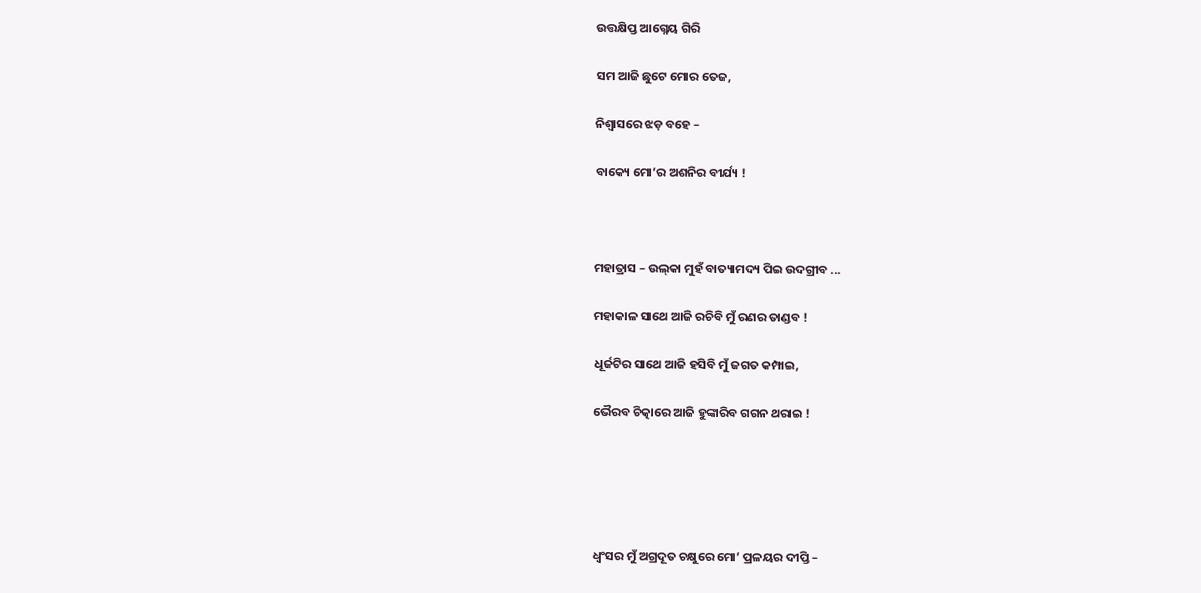ଉତ୍ତକ୍ଷିପ୍ତ ଆଗ୍ନେୟ ଗିରି

ସମ ଆଜି ଛୁଟେ ମୋର ତେଜ,

ନିଶ୍ୱାସରେ ଝଡ଼ ବହେ –

ବାକ୍ୟେ ମୋ’ର ଅଶନିର ବୀର୍ଯ୍ୟ !



ମହାତ୍ରାସ – ଉଲ୍‌କା ମୁହଁ ବାତ୍ୟାମଦ୍ୟ ପିଇ ଉଦଗ୍ରୀବ ...

ମହାକାଳ ସାଥେ ଆଜି ରଚିବି ମୁଁ ରଣର ତାଣ୍ଡବ !

ଧୂର୍ଜଟିର ସାଥେ ଆଜି ହସିବି ମୁଁ ଜଗତ କମ୍ପାଇ,

ଭୈରବ ଚିତ୍କାରେ ଆଜି ହୁଙ୍କାରିବ ଗଗନ ଥରାଇ !





ଧ୍ୱଂସର ମୁଁ ଅଗ୍ରଦୂତ ଚକ୍ଷୁରେ ମୋ’ ପ୍ରଳୟର ଦୀପ୍ତି –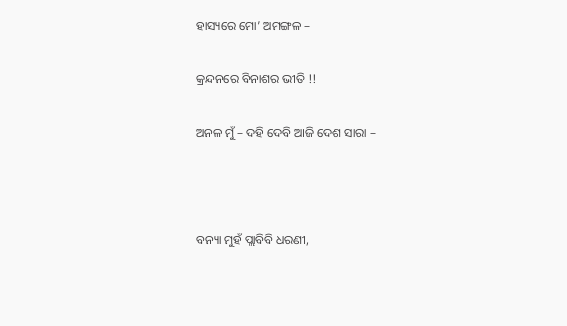ହାସ୍ୟରେ ମୋ’ ଅମଙ୍ଗଳ –

କ୍ରନ୍ଦନରେ ବିନାଶର ଭୀତି !!

ଅନଳ ମୁଁ – ଦହି ଦେବି ଆଜି ଦେଶ ସାରା –



ବନ୍ୟା ମୁହଁ ପ୍ଲାବିବି ଧରଣୀ,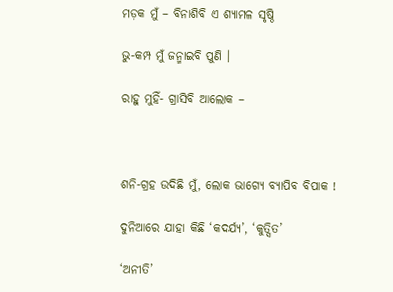ମଡ଼କ ମୁଁ – ବିନାଶିବି ଏ ଶ୍ୟାମଳ ସୃଷ୍ଠି

ଭୁ-କମ୍ପ ମୁଁ ଜନ୍ମାଇବି ପୁଣି ।

ରାହୁ ମୁହିଁ- ଗ୍ରାସିବି ଆଲୋକ –



ଶନି-ଗ୍ରହ ଉଦିଛି ମୁଁ, ଲୋକ ଭାଗ୍ୟେ ବ୍ୟାପିବ ବିପାକ !

ଦୁନିଆରେ ଯାହା କିଛି ‘କଦର୍ଯ୍ୟ’, ‘କୁତ୍ସିତ’

‘ଅନୀତି’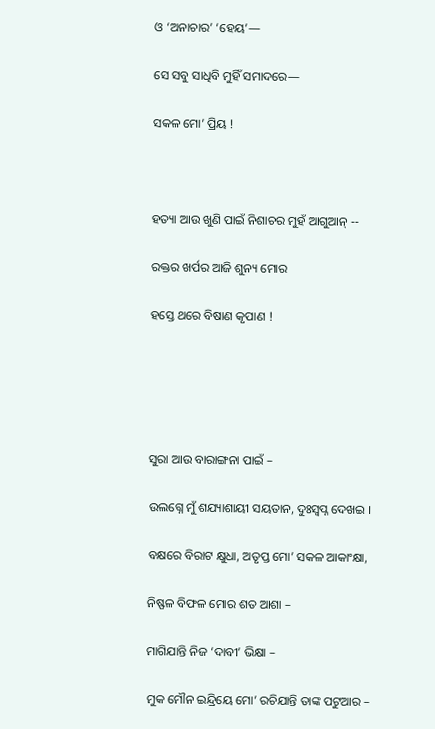ଓ ‘ଅନାଚାର’ ‘ହେୟ’—

ସେ ସବୁ ସାଧିବି ମୁହିଁ ସମାଦରେ—

ସକଳ ମୋ’ ପ୍ରିୟ !



ହତ୍ୟା ଆଉ ଖୁଣି ପାଇଁ ନିଶାଚର ମୁହଁ ଆଗୁଆନ୍‌ --

ରକ୍ତର ଖର୍ପର ଆଜି ଶୁନ୍ୟ ମୋର

ହସ୍ତେ ଥରେ ବିଷାଣ କୃପାଣ !





ସୁରା ଆଉ ବାରାଙ୍ଗନା ପାଇଁ –

ଉଲଗ୍ନେ ମୁଁ ଶଯ୍ୟାଶାୟୀ ସୟତାନ, ଦୁଃସ୍ୱପ୍ନ ଦେଖଇ ।

ବକ୍ଷରେ ବିରାଟ କ୍ଷୁଧା, ଅତୃପ୍ତ ମୋ’ ସକଳ ଆକାଂକ୍ଷା,

ନିଷ୍ଫଳ ବିଫଳ ମୋର ଶତ ଆଶା –

ମାଗିଯାନ୍ତି ନିଜ ‘ଦାବୀ’ ଭିକ୍ଷା –

ମୁକ ମୌନ ଇନ୍ଦ୍ରିୟେ ମୋ’ ରଚିଯାନ୍ତି ତାଙ୍କ ପଟୁଆର –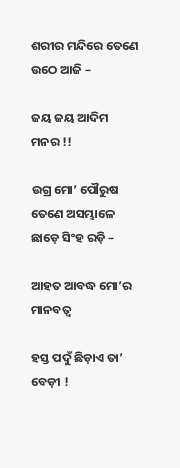ଶରୀର ମନ୍ଦିରେ ତେଣେ ଉଠେ ଆଜି –

ଜୟ ଜୟ ଆଦିମ ମନର !!

ଉଗ୍ର ମୋ’ ପୌରୁଷ ତେଣେ ଅସମ୍ଭାଳେ ଛାଡ଼େ ସିଂହ ରଡ଼ି –

ଆହତ ଆବଦ୍ଧ ମୋ’ର ମାନବତ୍ୱ

ହସ୍ତ ପଦୁଁ ଛିଡ଼ାଏ ତା’ ବେଡ଼ୀ !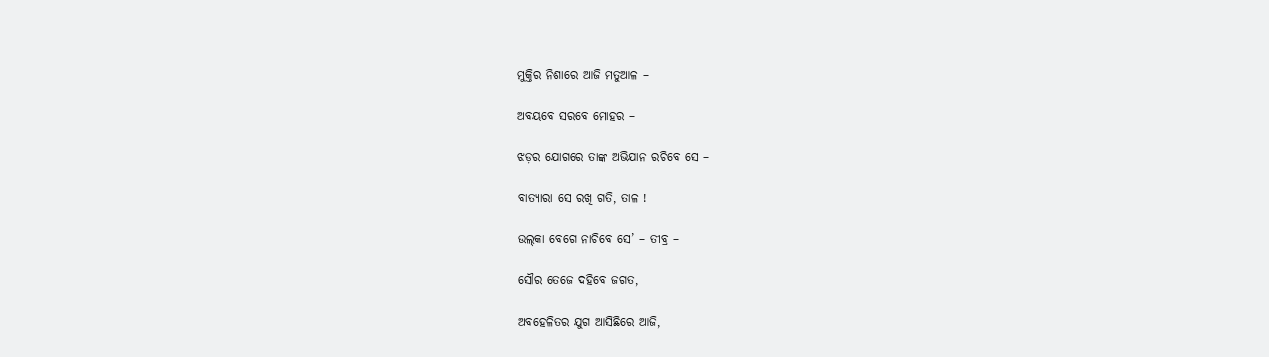ମୁକ୍ତିର ନିଶାରେ ଆଜି ମତୁଆଳ –

ଅବୟବେ ସରବେ ମୋହର –

ଝଡ଼ର ଯୋଗରେ ତାଙ୍କ ଅଭିଯାନ ରଚିବେ ସେ –

ବାତ୍ୟାରା ସେ ରଖି ଗତି, ତାଳ !

ଉଲ୍‌କା ବେଗେ ନାଚିବେ ସେ’ – ତୀବ୍ର –

ସୌର ତେଜେ ଦହିବେ ଜଗତ,

ଅବହେଳିତର ଯୁଗ ଆସିଛିରେ ଆଜି,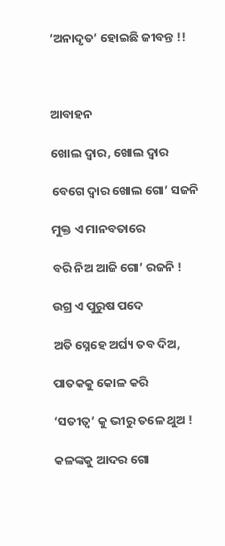‘ଅନାଦୃତ’ ହୋଇଛି ଜୀବନ୍ତ !!



ଆବାହନ

ଖୋଲ ଦ୍ୱାର, ଖୋଲ ଦ୍ୱାର

ବେଗେ ଦ୍ୱାର ଖୋଲ ଗୋ’ ସଜନି

ମୁକ୍ତ ଏ ମାନବତାରେ

ବରି ନିଅ ଆଜି ଗୋ’ ରଜନି !

ଉଗ୍ର ଏ ପୁରୁଷ ପଦେ

ଅତି ସ୍ନେହେ ଅର୍ଘ୍ୟ ତବ ଦିଅ,

ପାତକକୁ କୋଳ କରି

‘ସତୀତ୍ୱ’ କୁ ଭୀରୁ ତଳେ ଥୁଅ !

କଳଙ୍କକୁ ଆଦର ଗୋ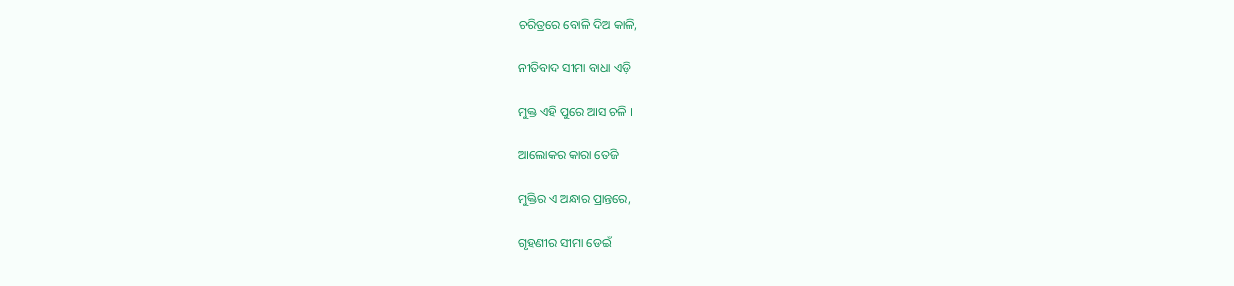ଚରିତ୍ରରେ ବୋଳି ଦିଅ କାଳି,

ନୀତିବାଦ ସୀମା ବାଧା ଏଡ଼ି

ମୁକ୍ତ ଏହି ପୁରେ ଆସ ଚଳି ।

ଆଲୋକର କାରା ତେଜି

ମୁକ୍ତିର ଏ ଅନ୍ଧାର ପ୍ରାନ୍ତରେ,

ଗୃହଣୀର ସୀମା ଡେଇଁ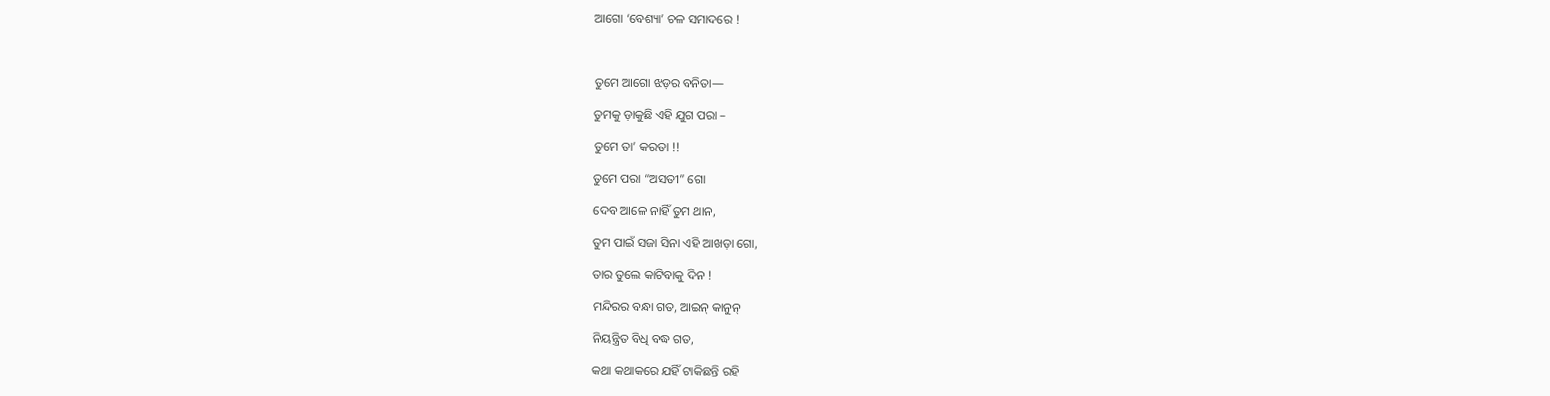ଆଗୋ ‘ବେଶ୍ୟା’ ଚଳ ସମାଦରେ !



ତୁମେ ଆଗୋ ଝଡ଼ର ବନିତା—

ତୁମକୁ ଡ଼ାକୁଛି ଏହି ଯୁଗ ପରା –

ତୁମେ ତା’ କରତା !!

ତୁମେ ପରା “ଅସତୀ” ଗୋ

ଦେବ ଆଳେ ନାହିଁ ତୁମ ଥାନ,

ତୁମ ପାଇଁ ସଜା ସିନା ଏହି ଆଖଡ଼ା ଗୋ,

ତାର ତୁଲେ କାଟିବାକୁ ଦିନ !

ମନ୍ଦିରର ବନ୍ଧା ଗତ, ଆଇନ୍‌ କାନୁନ୍‌

ନିୟନ୍ତ୍ରିତ ବିଧି ବଦ୍ଧ ଗତ,

କଥା କଥାକରେ ଯହିଁ ଟାକିଛନ୍ତି ରହି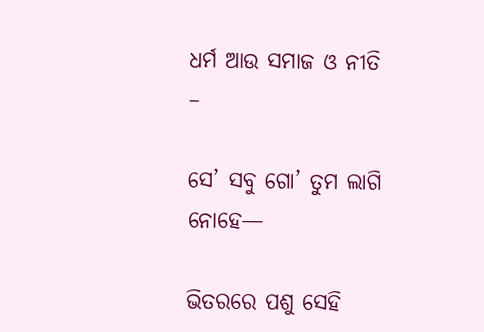ଧର୍ମ ଆଉ ସମାଜ ଓ ନୀତି –

ସେ’ ସବୁ ଗୋ’ ତୁମ ଲାଗି ନୋହେ—

ଭିତରରେ ପଶୁ ସେହି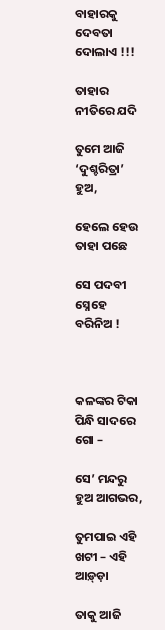ବାହାରକୁ ଦେବତା ଦୋଲାଏ !!!

ତାହାର ନୀତିରେ ଯଦି

ତୁମେ ଆଜି ‘ଦୁଶ୍ଚରିତ୍ରା’ ହୁଅ,

ହେଲେ ହେଉ ତାହା ପଛେ

ସେ ପଦବୀ ସ୍ନେହେ ବରିନିଅ !



କଳଙ୍କର ଟିକା ପିନ୍ଧି ସାଦରେ ଗୋ –

ସେ’ ମନ୍ଦରୁ ହୁଅ ଆଗଭର,

ତୁମପାଇ ଏହି ଖଟୀ – ଏହି ଆଡ଼୍‌ଡ଼ା

ତାକୁ ଆଜି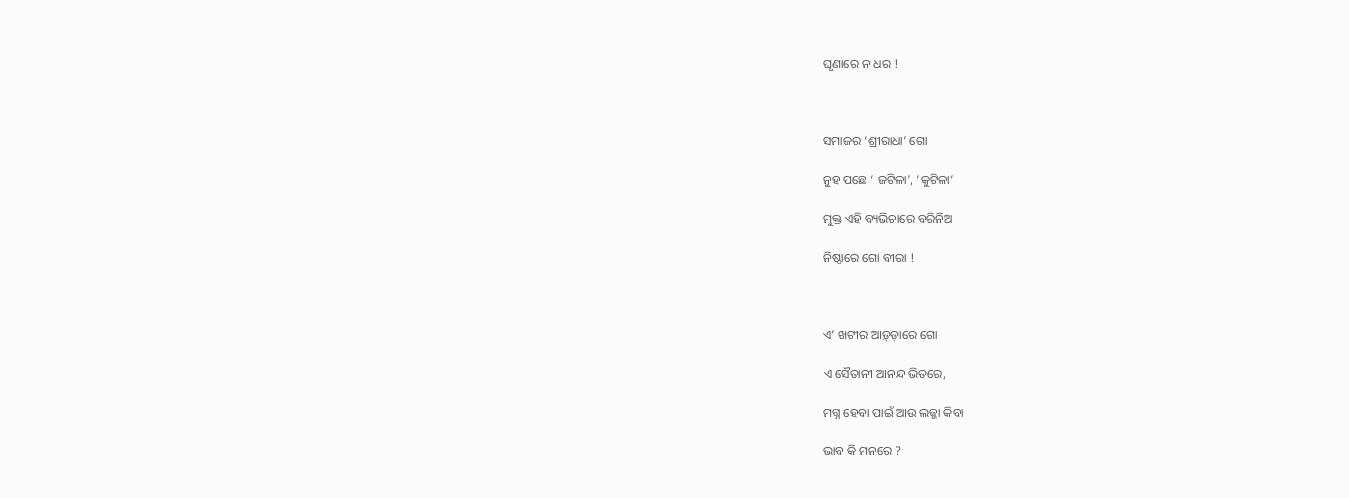ଘୃଣାରେ ନ ଧର !



ସମାଜର ‘ଶ୍ରୀରାଧା’ ଗୋ

ନୁହ ପଛେ ‘ ଜଟିଳା’, ‘କୁଟିଳା’

ମୁକ୍ତ ଏହି ବ୍ୟଭିଚାରେ ବରିନିଅ

ନିଷ୍ଠାରେ ଗୋ ବୀରା !



ଏ’ ଖଟୀର ଆଡ଼୍‌ଡ଼ାରେ ଗୋ

ଏ ସୈତାନୀ ଆନନ୍ଦ ଭିତରେ,

ମଗ୍ନ ହେବା ପାଇଁ ଆଉ ଲଜ୍ଜା କିବା

ଭାବ କି ମନରେ ?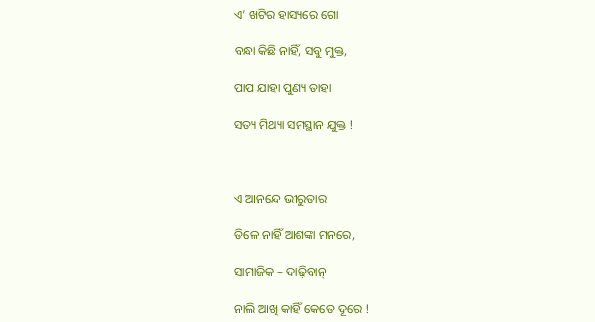ଏ’ ଖଟିର ହାସ୍ୟରେ ଗୋ

ବନ୍ଧା କିଛି ନାହିଁ, ସବୁ ମୁକ୍ତ,

ପାପ ଯାହା ପୁଣ୍ୟ ତାହା

ସତ୍ୟ ମିଥ୍ୟା ସମସ୍ଥାନ ଯୁକ୍ତ !



ଏ ଆନନ୍ଦେ ଭୀରୁତାର

ତିଳେ ନାହିଁ ଆଶଙ୍କା ମନରେ,

ସାମାଜିକ – ଦାଢ଼ିବାନ୍‌

ନାଲି ଆଖି କାହିଁ କେତେ ଦୂରେ !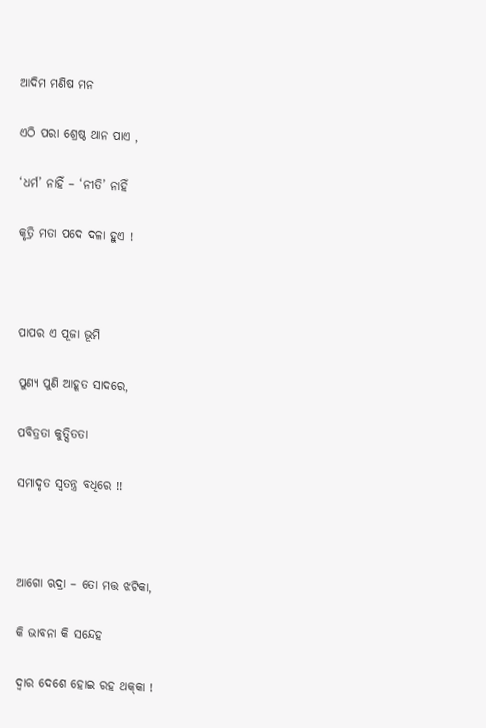ଆଦିମ ମଣିଷ ମନ

ଏଠି ପରା ଶ୍ରେଷ୍ଠ ଥାନ ପାଏ ,

‘ଧର୍ମ’ ନାହିଁ – ‘ନୀତି’ ନାହିଁ

କୃତ୍ରି ମତା ପଦେ ଦଳା ହୁଏ !



ପାପର ଏ ପୂଜା ଭୂମି

ପୁଣ୍ୟ ପୁଣି ଆହୂତ ସାଦରେ,

ପବିତ୍ରତା କୁତ୍ସିତତା

ସମାଦୃତ ସ୍ୱତନ୍ତ୍ର ବଧିରେ !!



ଆଗୋ ଋଦ୍ରା – ତୋ ମତ୍ତ ଝଟିକା,

କି ଭାବନା କି ସନ୍ଦେହ

ଦ୍ୱାର ଦେଶେ ହୋଇ ରହ ଥକ୍‌କା !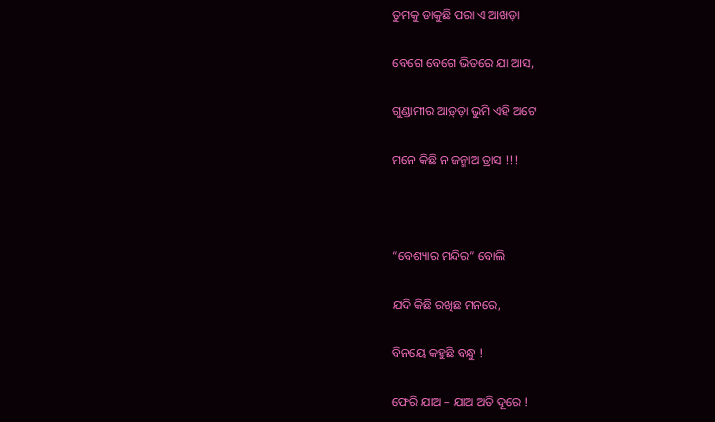ତୁମକୁ ଡାକୁଛି ପରା ଏ ଆଖଡ଼ା

ବେଗେ ବେଗେ ଭିତରେ ଯା ଆସ,

ଗୁଣ୍ଡାମୀର ଆଡ଼୍‌ଡ଼ା ଭୁମି ଏହି ଅଟେ

ମନେ କିଛି ନ ଜନ୍ମାଅ ତ୍ରାସ !!!



“ବେଶ୍ୟାର ମନ୍ଦିର” ବୋଲି

ଯଦି କିଛି ରଖିଛ ମନରେ,

ବିନୟେ କହୁଛି ବନ୍ଧୁ !

ଫେରି ଯାଅ – ଯାଅ ଅତି ଦୂରେ !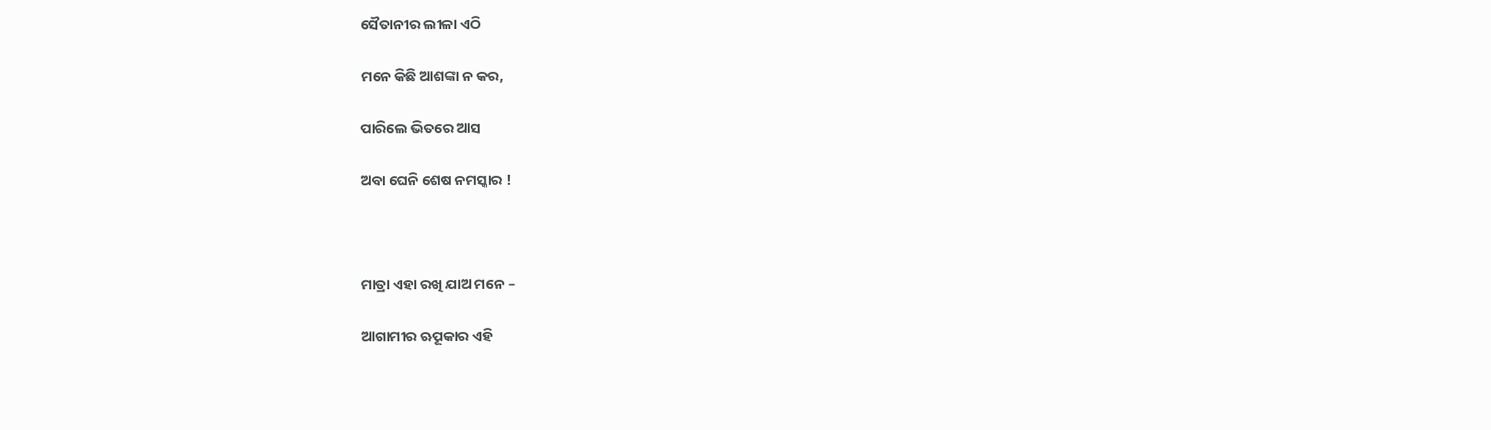ସୈତାନୀର ଲୀଳା ଏଠି

ମନେ କିଛି ଆଶଙ୍କା ନ କର,

ପାରିଲେ ଭିତରେ ଆସ

ଅବା ଘେନି ଶେଷ ନମସ୍କାର !



ମାତ୍ରା ଏହା ରଖି ଯାଅ ମନେ –

ଆଗାମୀର ଋୂପକାର ଏହି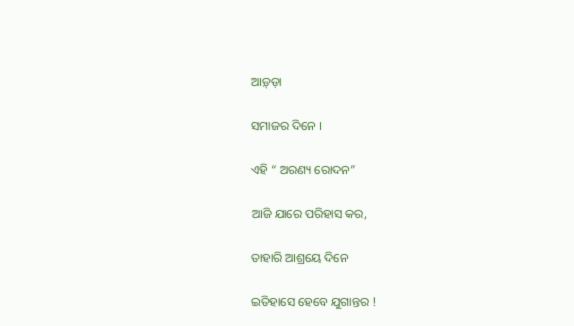ଆଡ଼୍‌ଡ଼ା

ସମାଜର ଦିନେ ।

ଏହି “ ଅରଣ୍ୟ ରୋଦନ”

ଆଜି ଯାରେ ପରିହାସ କର,

ତାହାରି ଆଶ୍ରୟେ ଦିନେ

ଇତିହାସେ ହେବେ ଯୁଗାନ୍ତର !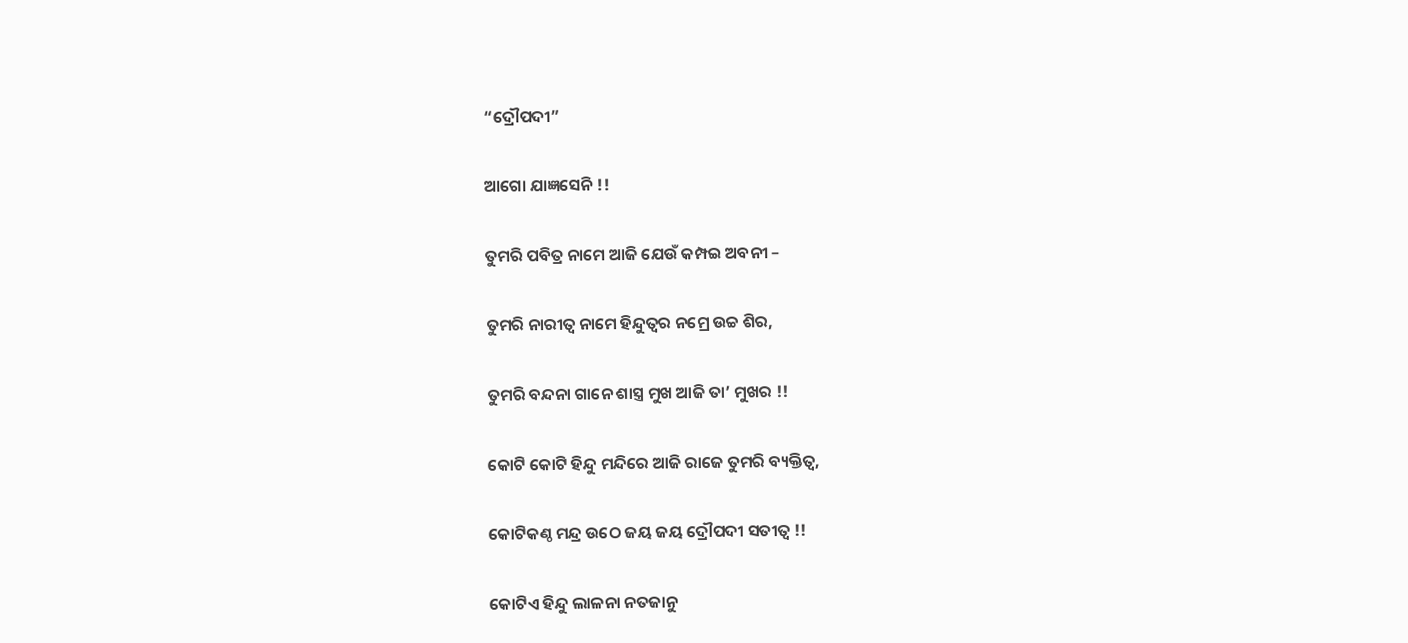“ଦ୍ରୌପଦୀ”

ଆଗୋ ଯାଜ୍ଞସେନି !!

ତୁମରି ପବିତ୍ର ନାମେ ଆଜି ଯେଉଁ କମ୍ପଇ ଅବନୀ –

ତୁମରି ନାରୀତ୍ୱ ନାମେ ହିନ୍ଦୁତ୍ୱର ନମ୍ରେ ଉଚ୍ଚ ଶିର,

ତୁମରି ବନ୍ଦନା ଗାନେ ଶାସ୍ତ୍ର ମୁଖ ଆଜି ତା’ ମୁଖର !!

କୋଟି କୋଟି ହିନ୍ଦୁ ମନ୍ଦିରେ ଆଜି ରାଜେ ତୁମରି ବ୍ୟକ୍ତିତ୍ୱ,

କୋଟିକଣ୍ଠ ମନ୍ଦ୍ର ଉଠେ ଜୟ ଜୟ ଦ୍ରୌପଦୀ ସତୀତ୍ୱ !!

କୋଟିଏ ହିନ୍ଦୁ ଲାଳନା ନତଜାନୁ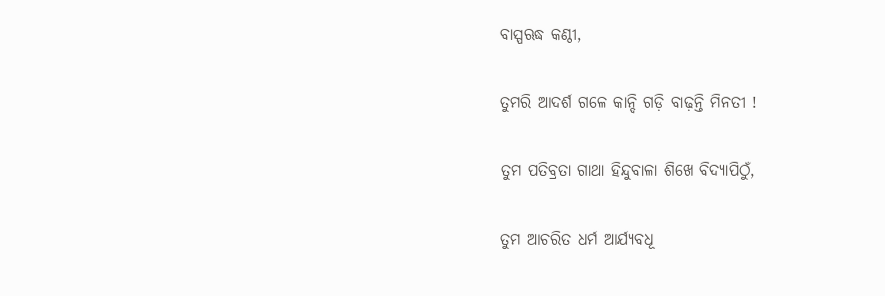ବାସ୍ପଋଦ୍ଧ କଣ୍ଠୀ,

ତୁମରି ଆଦର୍ଶ ଗଳେ କାନ୍ଦି ଗଡ଼ି ବାଢ଼ନ୍ତି ମିନତୀ !

ତୁମ ପତିବ୍ରତା ଗାଥା ହିନ୍ଦୁବାଳା ଶିଖେ ବିଦ୍ୟାପିଠୁଁ,

ତୁମ ଆଚରିତ ଧର୍ମ ଆର୍ଯ୍ୟବଧୂ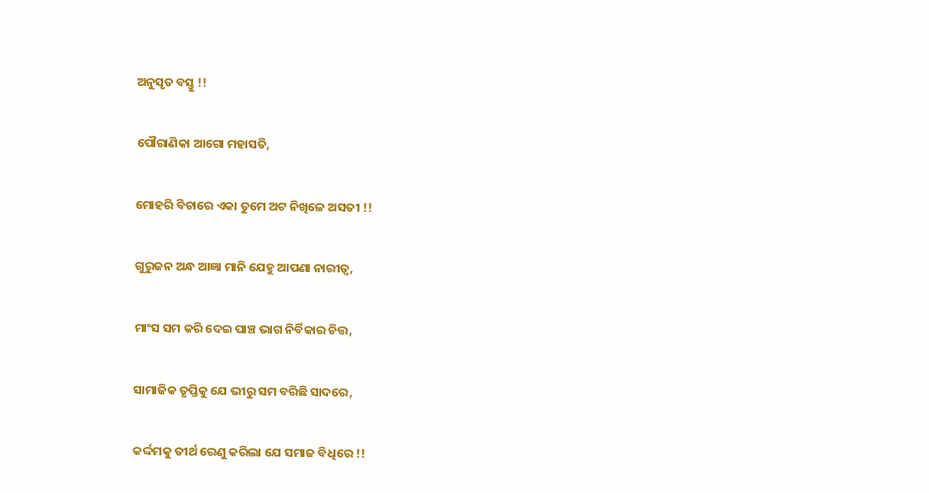ଅନୁସୃତ ବସ୍ତୁ !!

ପୌରାଣିକା ଆଗୋ ମହାସତି,

ମୋହରି ବିଚାରେ ଏକା ତୁମେ ଅଟ ନିଖିଳେ ଅସତୀ !!

ଗୁରୁଜନ ଅନ୍ଧ ଆଜ୍ଞା ମାନି ଯେହୁ ଆପଣା ନାରୀତ୍ୱ,

ମାଂସ ସମ କରି ଦେଇ ପାଞ୍ଚ ଭାଗ ନିର୍ବିକାର ଚିତ୍ତ,

ସାମାଜିକ ତୃପ୍ତିକୁ ଯେ ଭୀରୁ ସମ ବରିଛି ସାଦରେ,

କର୍ଦ୍ଦମକୁ ତୀର୍ଥ ରେଣୁ କରିଲା ଯେ ସମାଜ ବିଧିରେ !!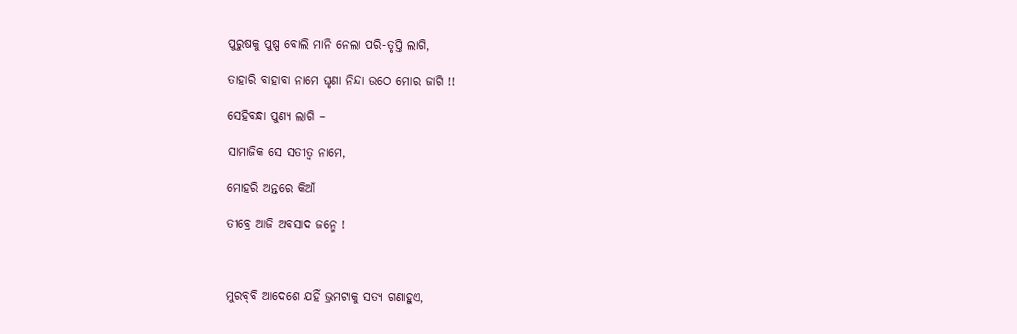ପୁରୁଷକୁ ପୁଷ୍ପ ବୋଲି ମାନି ନେଲା ପରି-ତୃପ୍ତି ଲାଗି,

ତାହାରି ବାହାବା ନାମେ ଘୃଣା ନିନ୍ଦା ଉଠେ ମୋର ଜାଗି !!

ସେହିବନ୍ଧା ପୁଣ୍ୟ ଲାଗି –

ସାମାଜିକ ସେ ସତୀତ୍ୱ ନାମେ,

ମୋହରି ଅନ୍ତରେ କିଆଁ

ତୀବ୍ରେ ଆଜି ଅବସାଦ ଜନ୍ମେ !



ମୁରବ୍‍ବି ଆଦେଶେ ଯହିଁ ଭ୍ରମଟାକୁ ସତ୍ୟ ଗଣାହୁଏ,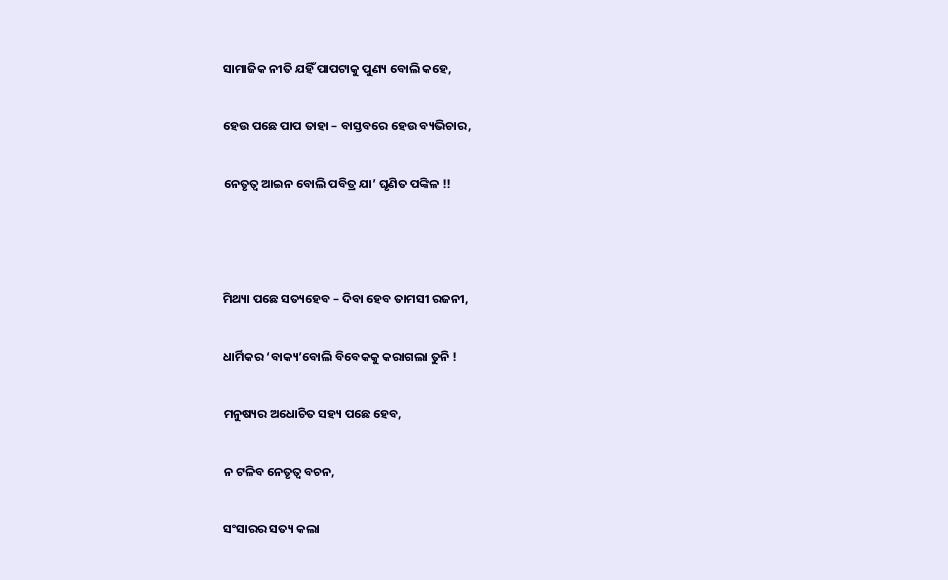ସାମାଜିକ ନୀତି ଯହିଁ ପାପଟାକୁ ପୁଣ୍ୟ ବୋଲି କହେ,

ହେଉ ପଛେ ପାପ ତାହା – ବାସ୍ତବରେ ହେଉ ବ୍ୟଭିଚାର,

ନେତୃତ୍ୱ ଆଇନ ବୋଲି ପବିତ୍ର ଯା’ ଘୃଣିତ ପଙ୍କିଳ !!



ମିଥ୍ୟା ପଛେ ସତ୍ୟହେବ – ଦିବା ହେବ ତାମସୀ ରଜନୀ,

ଧାର୍ମିକର ‘ବାକ୍ୟ’ବୋଲି ବିବେକକୁ କରାଗଲା ତୁନି !

ମନୁଷ୍ୟର ଅଧୋଚିତ ସହ୍ୟ ପଛେ ହେବ,

ନ ଟଳିବ ନେତୃତ୍ୱ ବଚନ,

ସଂସାରର ସତ୍ୟ କଲା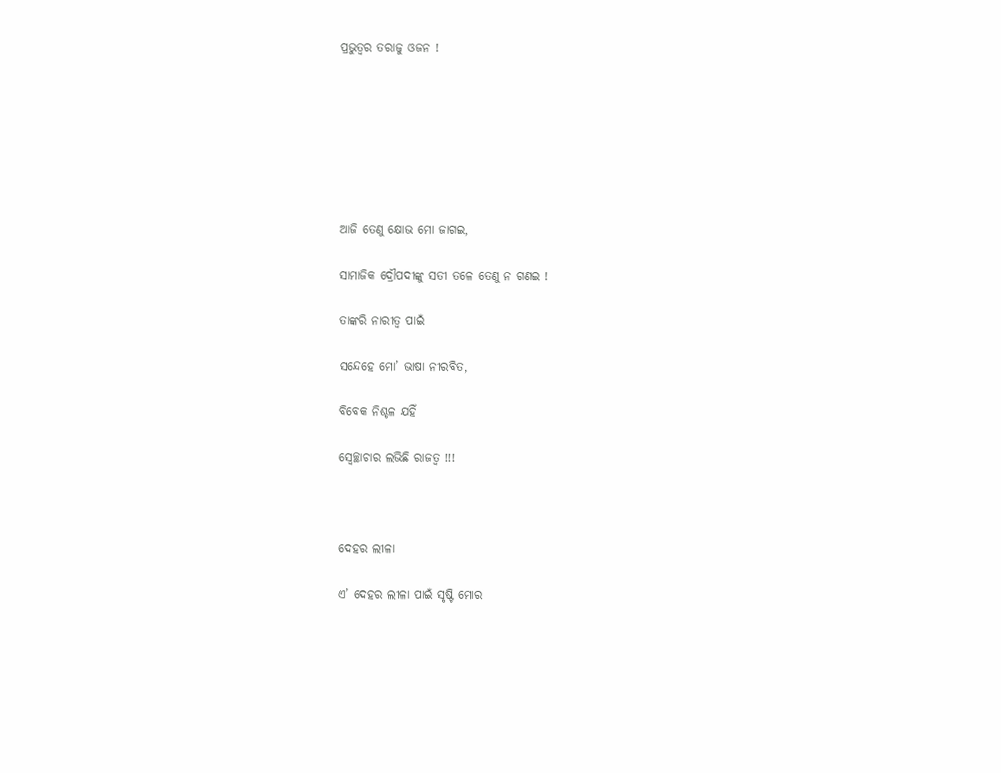ପ୍ରଭୁତ୍ୱର ତରାଜୁ ଓଜନ !







ଆଜି ତେଣୁ କ୍ଷୋଭ ମୋ ଜାଗଇ,

ସାମାଜିକ ଦ୍ରୌପଦୀଙ୍କୁ ସତୀ ତଳେ ତେଣୁ ନ ଗଣଇ !

ତାଙ୍କରି ନାରୀତ୍ୱ ପାଇଁ

ସନ୍ଦେହେ ମୋ’ ଭାଷା ନୀରବିତ,

ବିବେକ ନିଶ୍ଚଳ ଯହିଁ

ସ୍ୱେଚ୍ଛାଚାର ଲଭିଛି ରାଜତ୍ୱ !!!



ଦେହର ଲୀଳା

ଏ’ ଦେହର ଲୀଳା ପାଇଁ ସୃଷ୍ଟି ମୋର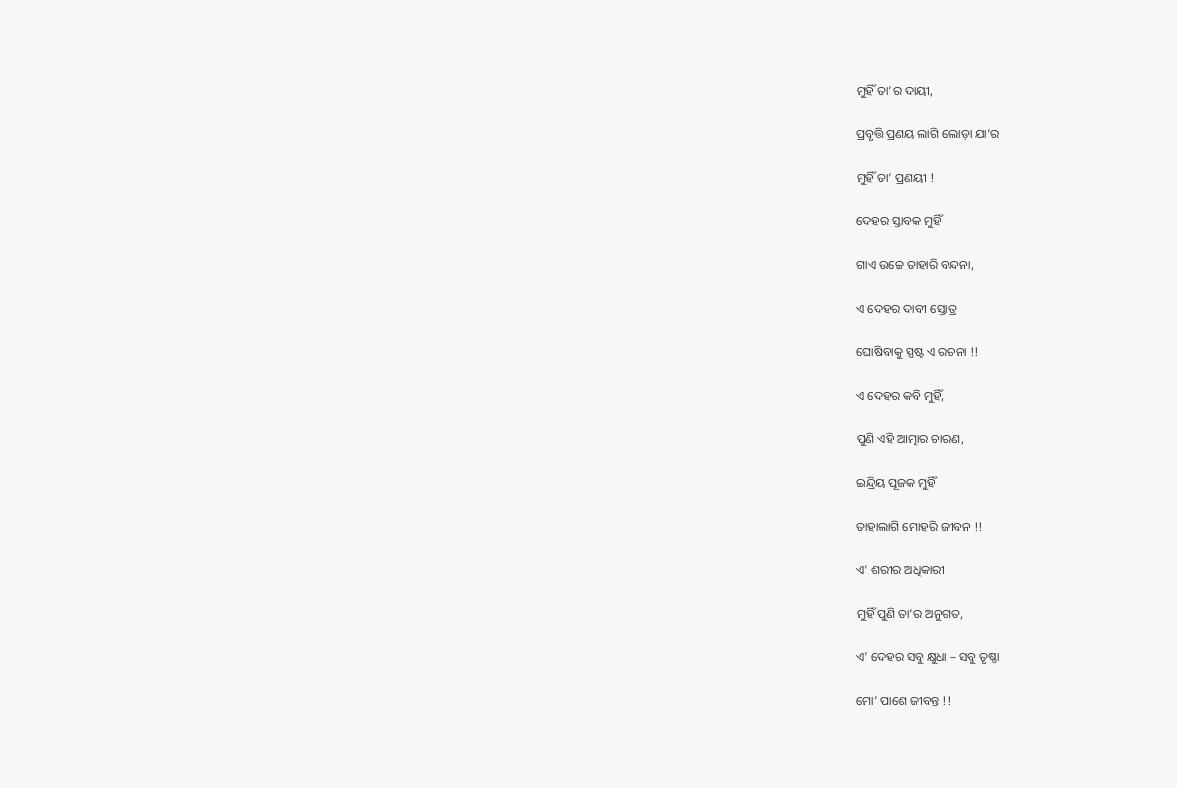ମୁହିଁ ତା’ର ଦାୟୀ,

ପ୍ରବୃତ୍ତି ପ୍ରଣୟ ଲାଗି ଲୋଡ଼ା ଯା’ର

ମୁହିଁ ତା’ ପ୍ରଣୟୀ !

ଦେହର ସ୍ତାବକ ମୁହିଁ

ଗାଏ ଉଚ୍ଚେ ତାହାରି ବନ୍ଦନା,

ଏ ଦେହର ଦାବୀ ସ୍ତୋତ୍ର

ଘୋଷିବାକୁ ସ୍ପଷ୍ଟ ଏ ରଚନା !!

ଏ ଦେହର କବି ମୁହିଁ,

ପୁଣି ଏହି ଆତ୍ମାର ଚାରଣ,

ଇନ୍ଦ୍ରିୟ ପୂଜକ ମୁହିଁ

ତାହାଲାଗି ମୋହରି ଜୀବନ !!

ଏ’ ଶରୀର ଅଧିକାରୀ

ମୁହିଁ ପୁଣି ତା’ର ଅନୁଗତ,

ଏ’ ଦେହର ସବୁ କ୍ଷୁଧା – ସବୁ ତୃଷ୍ଣା

ମୋ’ ପାଶେ ଜୀବନ୍ତ !!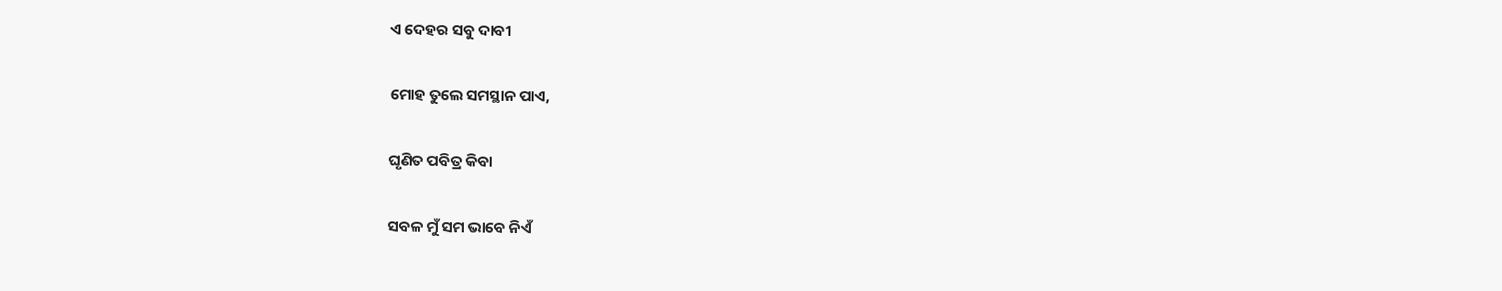ଏ ଦେହର ସବୁ ଦାବୀ

ମୋହ ତୁଲେ ସମସ୍ଥାନ ପାଏ,

ଘୃଣିତ ପବିତ୍ର କିବା

ସବଳ ମୁଁ ସମ ଭାବେ ନିଏଁ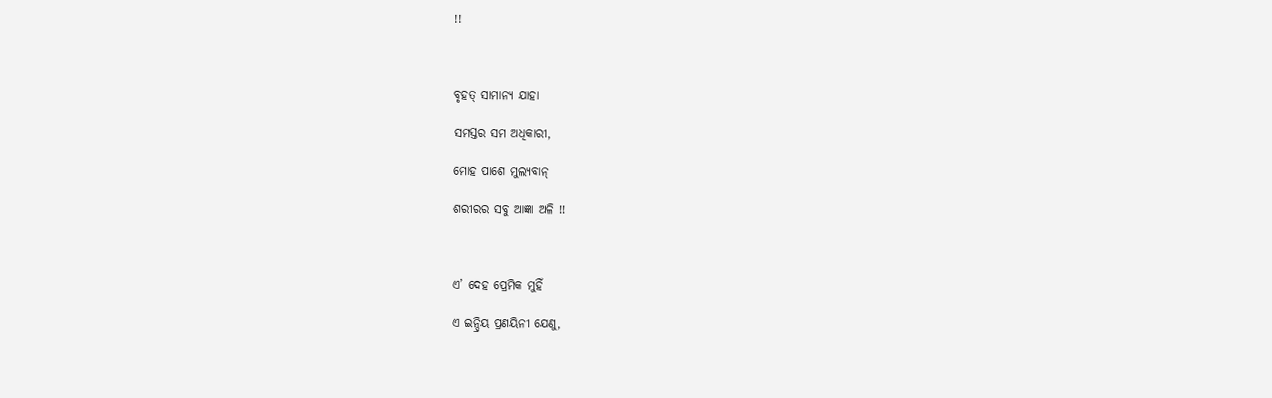!!



ବୃହତ୍ ସାମାନ୍ୟ ଯାହା

ସମସ୍ତର ସମ ଅଧିକାରୀ,

ମୋହ ପାଶେ ମୁଲ୍ୟବାନ୍‌

ଶରୀରର ସବୁ ଆଜ୍ଞା ଅଳି !!



ଏ’ ଦେହ ପ୍ରେମିକ ମୁହିଁ

ଏ ଇନ୍ଦ୍ରିୟ ପ୍ରଣୟିନୀ ଯେଣୁ,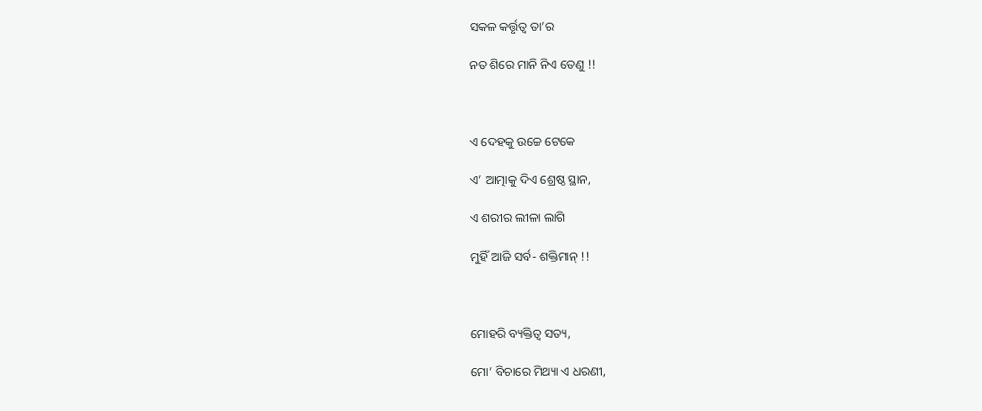ସକଳ କର୍ତ୍ତୃତ୍ୱ ତା’ର

ନତ ଶିରେ ମାନି ନିଏ ତେଣୁ !!



ଏ ଦେହକୁ ଉଚ୍ଚେ ଟେକେ

ଏ’ ଆତ୍ମାକୁ ଦିଏ ଶ୍ରେଷ୍ଠ ସ୍ଥାନ,

ଏ ଶରୀର ଲୀଳା ଲାଗି

ମୁହିଁ ଆଜି ସର୍ବ- ଶକ୍ତିମାନ୍‌ !!



ମୋହରି ବ୍ୟକ୍ତିତ୍ୱ ସତ୍ୟ,

ମୋ’ ବିଚାରେ ମିଥ୍ୟା ଏ ଧରଣୀ,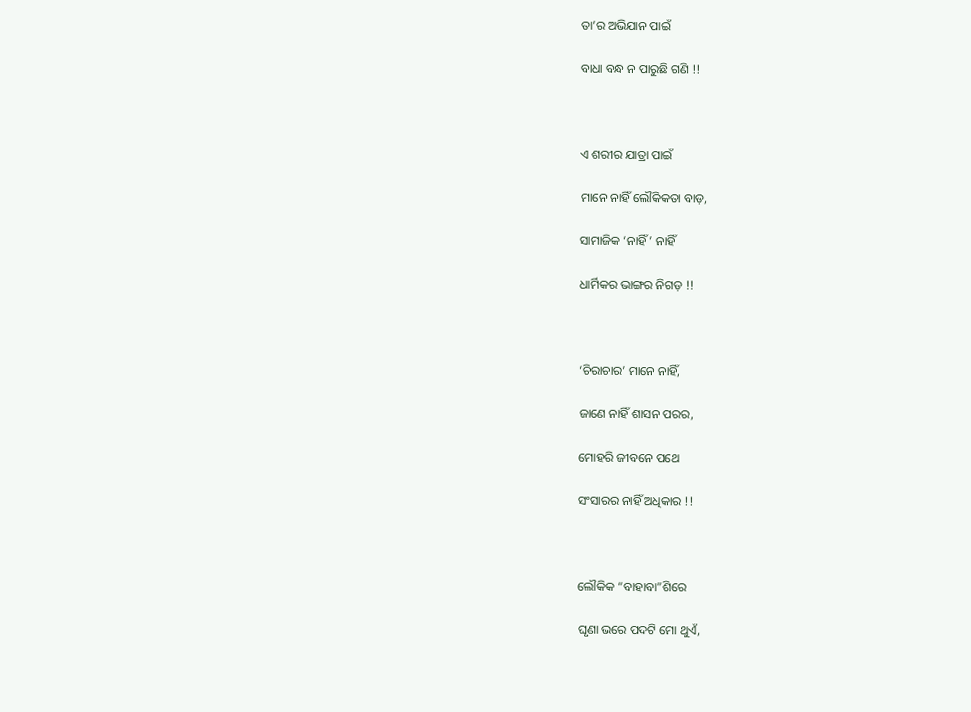ତା’ର ଅଭିଯାନ ପାଇଁ

ବାଧା ବନ୍ଧ ନ ପାରୁଛି ଗଣି !!



ଏ ଶରୀର ଯାତ୍ରା ପାଇଁ

ମାନେ ନାହିଁ ଲୌକିକତା ବାଡ଼,

ସାମାଜିକ ‘ନାହିଁ’ ନାହିଁ

ଧାର୍ମିକର ଭାଙ୍ଗର ନିଗଡ଼ !!



‘ଚିରାଚାର’ ମାନେ ନାହିଁ,

ଜାଣେ ନାହିଁ ଶାସନ ପରର,

ମୋହରି ଜୀବନେ ପଥେ

ସଂସାରର ନାହିଁ ଅଧିକାର !!



ଲୌକିକ “ବାହାବା”ଶିରେ

ଘୃଣା ଭରେ ପଦଟି ମୋ ଥୁଏଁ,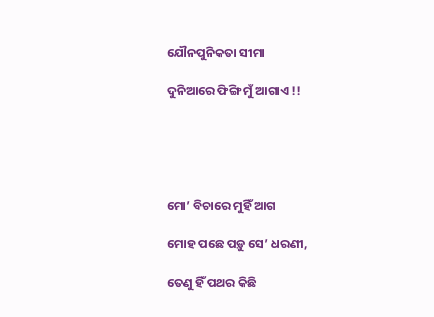ଯୌନପୁନିକତା ସୀମା

ଦୁନିଆରେ ଫିଙ୍ଗି ମୁଁ ଆଗାଏ !!





ମୋ’ ବିଚାରେ ମୁହିଁ ଆଗ

ମୋହ ପଛେ ପଡ଼ୁ ସେ’ ଧରଣୀ,

ତେଣୁ ହିଁ ପଥର କିଛି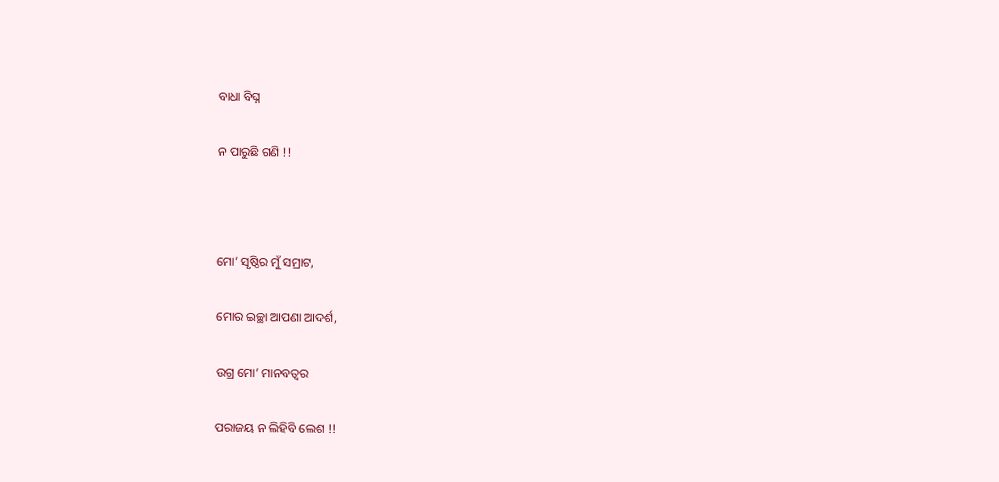ବାଧା ବିଘ୍ନ

ନ ପାରୁଛି ଗଣି !!



ମୋ’ ସୃଷ୍ଠିର ମୁଁ ସମ୍ରାଟ,

ମୋର ଇଚ୍ଛା ଆପଣା ଆଦର୍ଶ,

ଉଗ୍ର ମୋ’ ମାନବତ୍ୱର

ପରାଜୟ ନ ଲିହିବି ଲେଶ !!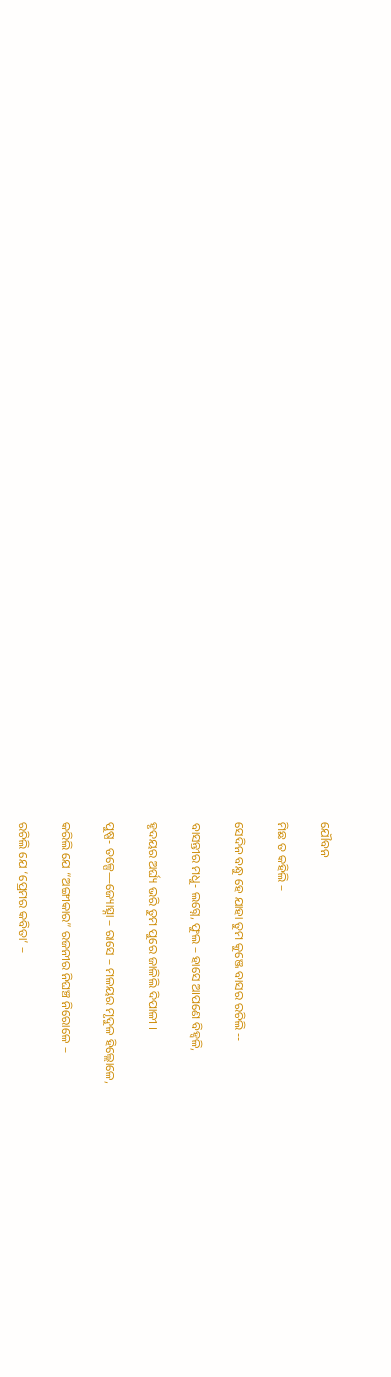ଯୌବନ

ମିଛ ତ କହିଲି –

ସେଦିନ ବନ୍ଧୁ ହେ ଯାହା ତୁମ କୁଞ୍ଜେ ବାସର ରଚିଲି ‌‌--

ବାସନ୍ତୀର ମଧୁ- ଲଗ୍ନେ, ଫୁଲ – ହାସେ ଆପଣେ ବିହ୍ୱଳି,

ହୃଦୟର ଅର୍ଘ୍ୟ ଭରି ତୁମ ପୁରେ ଜାଳିଲି ଦିପାଳୀ ।

ପୁଷ୍ପ- ତଳ୍ପେ—ଜ୍ୟୋତ୍ସ୍ନା – ରାସେ – ମଳୟର ମୃଦୁଳ ହିଲ୍ଲୋଳେ,

କରିଲି ଯେ “ଅଙ୍ଗୀକାର” ରଜନୀର ନିଘଞ୍ଚ ନିରୋଳେ –

ରଚିଲି ଯେ ‘ପ୍ରେମର କବିତା’ –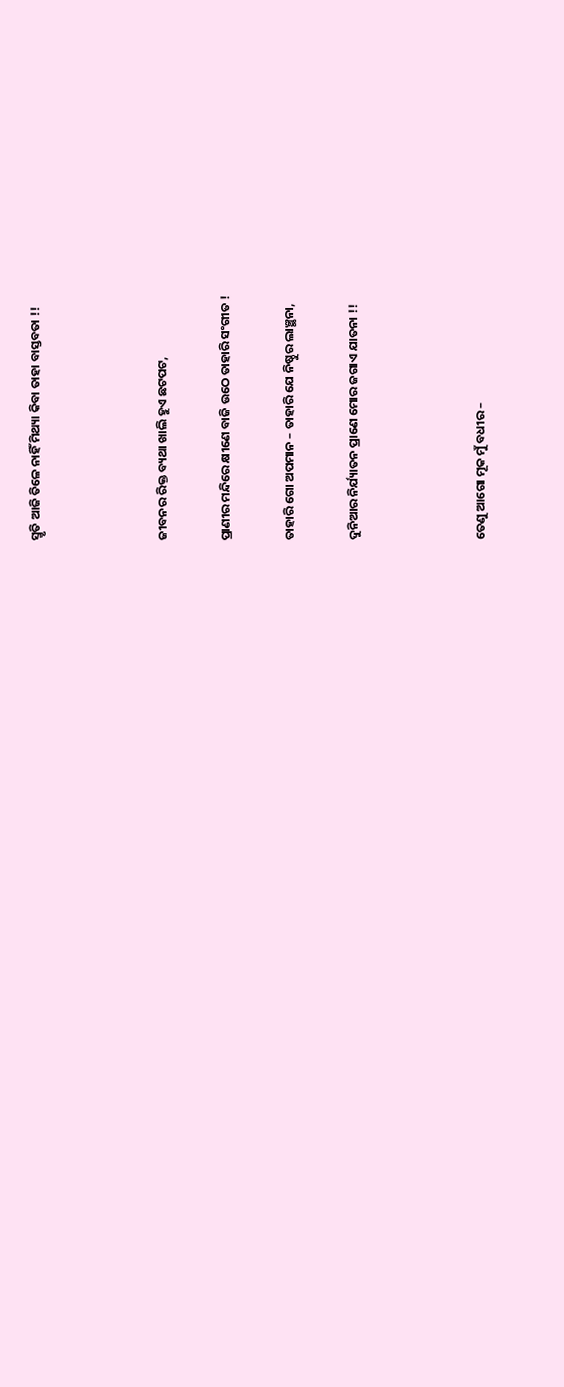ସ୍ମୃତି ଆଜି ତିଳେ ନାହିଁ ମିଥ୍ୟା କିବା ତାହା ବାସ୍ତବତା !!



ଜୀବନର ରିକ୍ତ ବ୍ୟଥା ଖାଲି ହୁଏ ଛଟପଟ,

ପ୍ରାଣୀର ମନ୍ଦିରେ କ୍ଷୀଣେ ବାଜି ଉଠେ ତାହାରି ସଂଗୀତ !

ତାହାରି ଗୋ ଅପମାନ – ତାହାରି ଯେ ନିଷ୍ଠୁର ଲାଞ୍ଛନା,

ଦୁନିଆର ନିର୍ଯ୍ୟାତନ ପ୍ରାଣେ ମୋର ଜଗାଏ ଯାତନା !!



ତେଣୁ ଆଗୋ ମୂକ ମୁଁ ବଧୀର –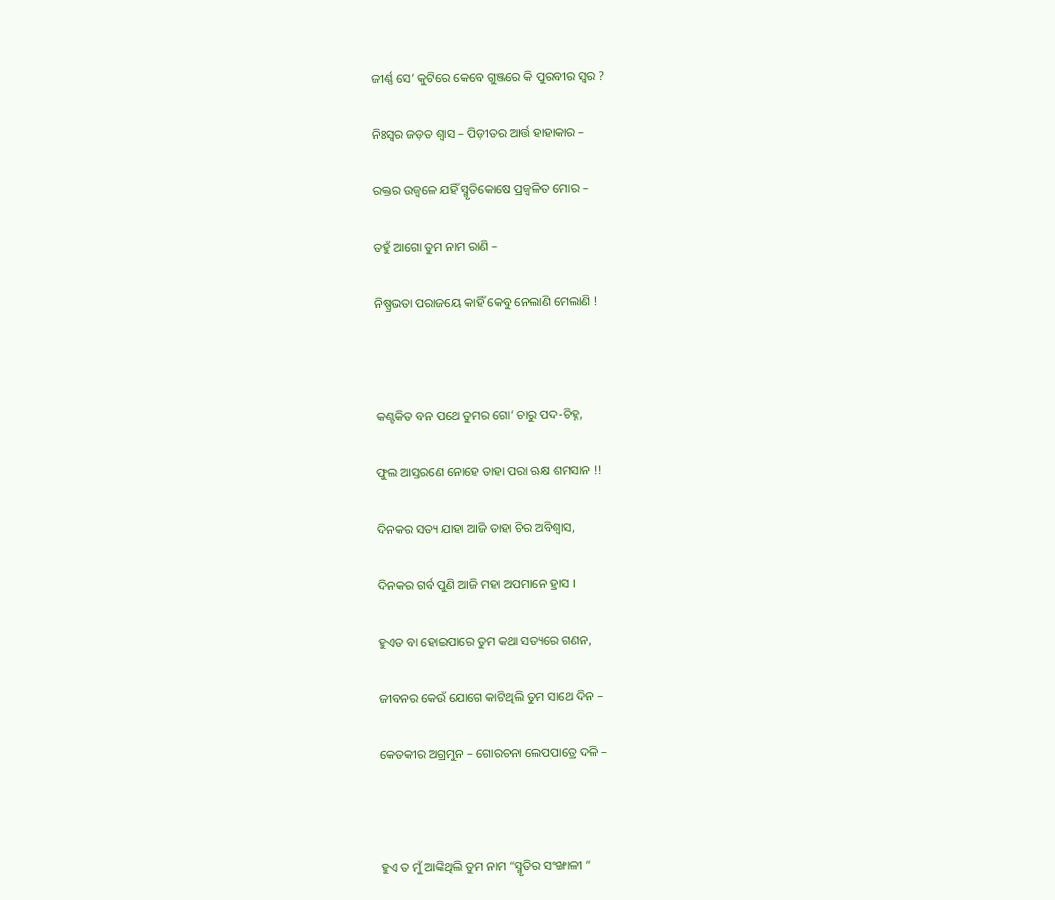ଜୀର୍ଣ୍ଣ ସେ’ କୁଟିରେ କେବେ ଗୁଞ୍ଜରେ କି ପୁରବୀର ସ୍ୱର ?

ନିଃସ୍ୱର ଜଡ଼ତ ଶ୍ୱାସ – ପିଡ଼ୀତର ଆର୍ତ୍ତ ହାହାକାର –

ରକ୍ତର ଉଜ୍ୱଳେ ଯହିଁ ସ୍ମୃତିକୋଷେ ପ୍ରଜ୍ୱଳିତ ମୋର –

ତହୁଁ ଆଗୋ ତୁମ ନାମ ରାଣି –

ନିଷ୍ପ୍ରଭତା ପରାଜୟେ କାହିଁ କେବୁ ନେଲାଣି ମେଲାଣି !



କଣ୍ଟକିତ ବନ ପଥେ ତୁମର ଗୋ’ ଚାରୁ ପଦ-ଚିହ୍ନ,

ଫୁଲ ଆସ୍ତରଣେ ନୋହେ ତାହା ପରା ଋକ୍ଷ ଶମସାନ !!

ଦିନକର ସତ୍ୟ ଯାହା ଆଜି ତାହା ଚିର ଅବିଶ୍ୱାସ,

ଦିନକର ଗର୍ବ ପୁଣି ଆଜି ମହା ଅପମାନେ ହ୍ରାସ ।

ହୁଏତ ବା ହୋଇପାରେ ତୁମ କଥା ସତ୍ୟରେ ଗଣନ,

ଜୀବନର କେଉଁ ଯୋଗେ କାଟିଥିଲି ତୁମ ସାଥେ ଦିନ –

କେତକୀର ଅଗ୍ରମୁନ – ଗୋରଚନା ଲେପପାତ୍ରେ ଦଳି –



ହୁଏ ତ ମୁଁ ଆଙ୍କିଥିଲି ତୁମ ନାମ “ସ୍ମୃତିର ସଂଙ୍ଖାଳୀ “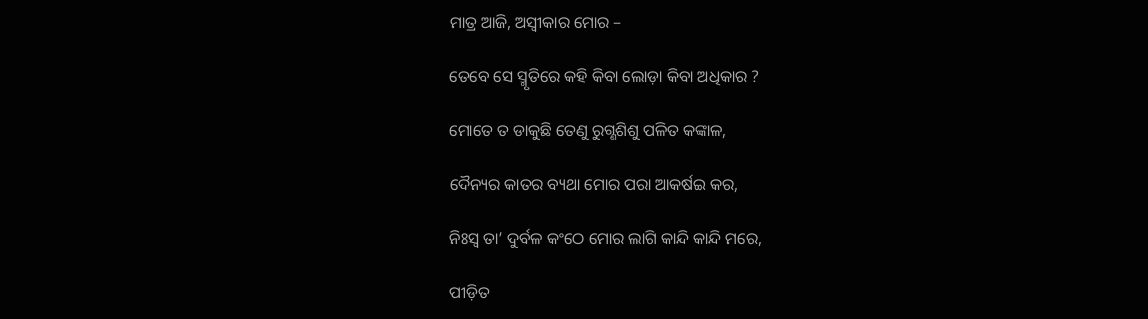ମାତ୍ର ଆଜି, ଅସ୍ୱୀକାର ମୋର –

ତେବେ ସେ ସ୍ମୃତିରେ କହି କିବା ଲୋଡ଼ା କିବା ଅଧିକାର ?

ମୋତେ ତ ଡାକୁଛି ତେଣୁ ରୁଗ୍ଣଶିଶୁ ପଳିତ କଙ୍କାଳ,

ଦୈନ୍ୟର କାତର ବ୍ୟଥା ମୋର ପରା ଆକର୍ଷଇ କର,

ନିଃସ୍ୱ ତା’ ଦୁର୍ବଳ କଂଠେ ମୋର ଲାଗି କାନ୍ଦି କାନ୍ଦି ମରେ,

ପୀଡ଼ିତ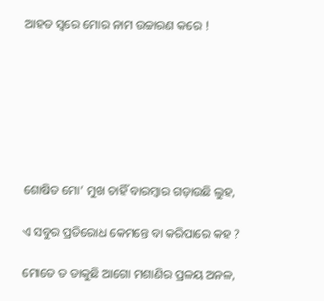ଆହତ ସ୍ୱରେ ମୋର ନାମ ଉଚ୍ଚାରଣ କରେ !







ଶୋଷିତ ମୋ’ ମୁଖ ଚାହିଁ ବାରମ୍ବାର ଗଡ଼ାଉଛି ଲୁହ,

ଏ ସବୁର ପ୍ରତିରୋଧ କେମନ୍ତେ ବା କରିପାରେ କହ ?

ମୋତେ ତ ଡାକୁଛି ଆଗୋ ମଶାଣିର ପ୍ରଳୟ ଅନଳ,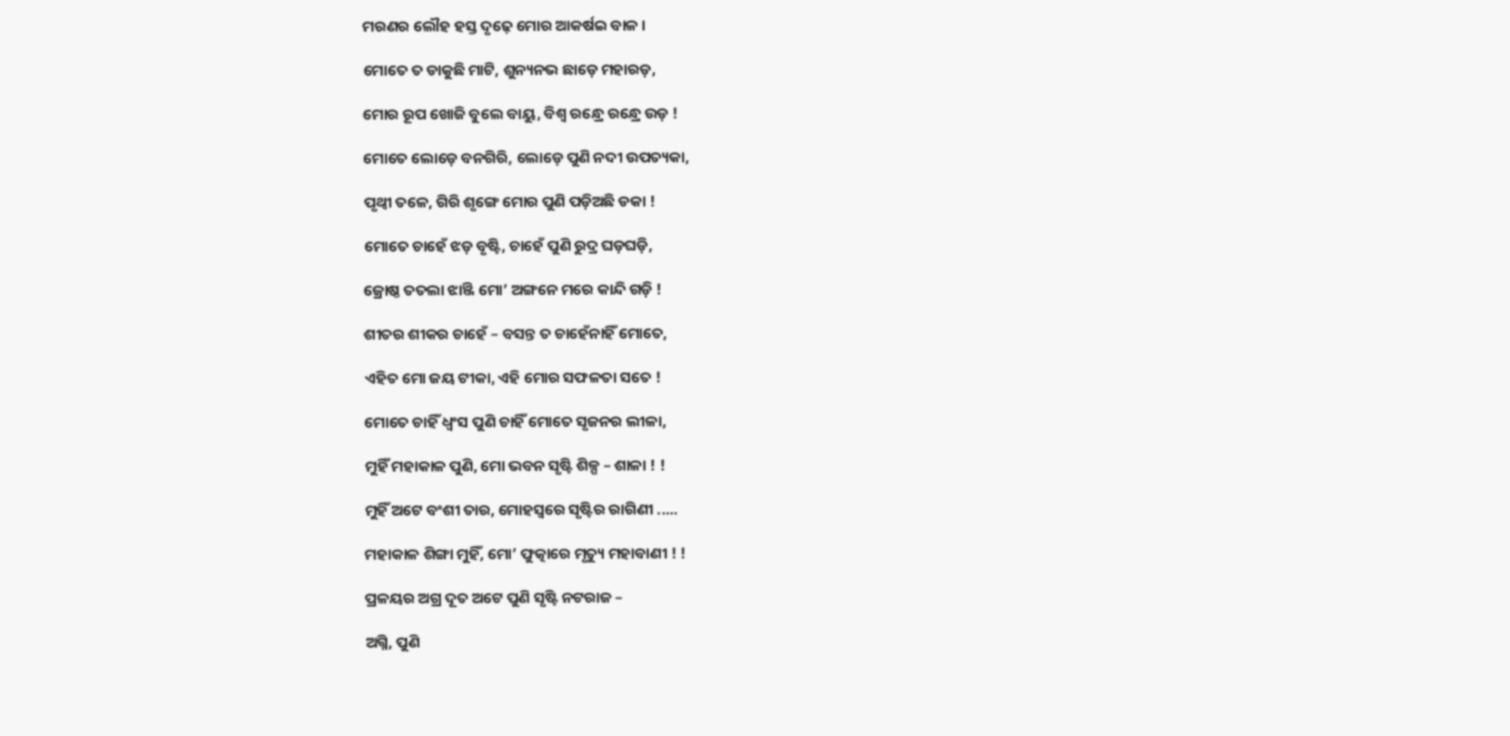ମରଣର ଲୌହ ହସ୍ତ ଦୃଢ଼େ ମୋର ଆକର୍ଷଇ ବାଳ ।

ମୋତେ ତ ଡାକୁଛି ମାଟି, ଶୁନ୍ୟନଭ ଛାଡ଼େ ମହାରଡ଼,

ମୋର ରୂପ ଖୋଜି ବୁଲେ ବାୟୁ, ବିଶ୍ୱ ରନ୍ଧ୍ରେ ରନ୍ଧ୍ରେ ଉଡ଼ !

ମୋତେ ଲୋଡ଼େ ବନଗିରି, ଲୋଡ଼େ ପୁଣି ନଦୀ ଉପତ୍ୟକା,

ପୃଥ୍ୱୀ ତଳେ, ଗିରି ଶୃଙ୍ଗେ ମୋର ପୁଣି ପଡ଼ିଅଛି ଡକା !

ମୋତେ ଚାହେଁ ଝଡ଼ ବୃଷ୍ଟି, ଚାହେଁ ପୁଣି ରୁଦ୍ର ଘଡ଼ଘଡ଼ି,

ଜ୍ରୋଷ୍ଠ ତତଲା ଝାଞ୍ଜି ମୋ’ ଅଙ୍ଗନେ ମରେ କାନ୍ଦି ଗଡ଼ି !

ଶୀତର ଶୀକର ଚାହେଁ – ବସନ୍ତ ତ ଚାହେଁନାହିଁ ମୋତେ,

ଏହିତ ମୋ ଜୟ ଟୀକା, ଏହି ମୋର ସଫଳତା ସତେ !

ମୋତେ ଚାହିଁ ଧ୍ୱଂସ ପୁଣି ଚାହିଁ ମୋତେ ସୃଜନର ଲୀଳା,

ମୁହିଁ ମହାକାଳ ପୁଣି, ମୋ ଭବନ ସୃଷ୍ଟି ଶିଳ୍ପ – ଶାଳା ! !

ମୁହିଁ ଅଟେ ବଂଶୀ ତାର, ମୋହସ୍ୱରେ ସୃଷ୍ଟିର ରାଗିଣୀ .....

ମହାକାଳ ଶିଙ୍ଗା ମୁହିଁ, ମୋ’ ଫୁତ୍କାରେ ମୃତ୍ୟୁ ମହାବାଣୀ ! !

ପ୍ରଳୟର ଅଗ୍ର ଦୂତ ଅଟେ ପୁଣି ସୃଷ୍ଟି ନଟରାଜ –

ଅଗ୍ନି, ପୁଣି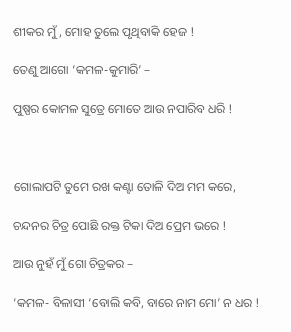ଶୀକର ମୁଁ, ମୋହ ତୁଲେ ପୃଥିବାକି ହେଜ !

ତେଣୁ ଆଗୋ ‘କମଳ-କୁମାରି’ –

ପୁଷ୍ପର କୋମଳ ସୁତ୍ରେ ମୋତେ ଆଉ ନପାରିବ ଧରି !



ଗୋଲାପଟି ତୁମେ ରଖ କଣ୍ଟା ତୋଳି ଦିଅ ମମ କରେ,

ଚନ୍ଦନର ଚିତ୍ର ପୋଛି ରକ୍ତ ଟିକା ଦିଅ ପ୍ରେମ ଭରେ !

ଆଉ ନୁହଁ ମୁଁ ଗୋ ଚିତ୍ରକର –

‘କମଳ- ବିଳାସୀ ‘ବୋଲି କବି, ବାରେ ନାମ ମୋ’ ନ ଧର !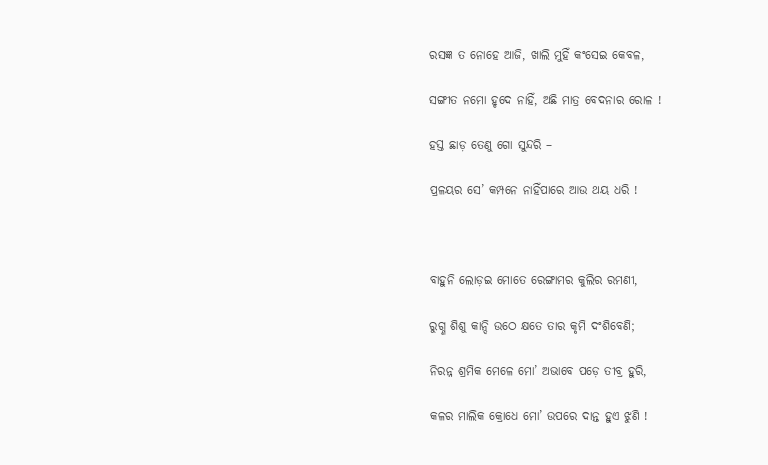ରସଜ୍ଞ ତ ନୋହେ ଆଜି, ଖାଲି ମୁହିଁ କଂସେଇ କେବଳ,

ସଙ୍ଗୀତ ନମୋ ହୃଦେ ନାହିଁ, ଅଛି ମାତ୍ର ବେଦନାର ରୋଳ !

ହସ୍ତ ଛାଡ଼ ତେଣୁ ଗୋ ସୁନ୍ଦରି –

ପ୍ରଳୟର ସେ’ କମ୍ପନେ ନାହିଁପାରେ ଆଉ ଥୟ ଧରି !



ବାହୁନି ଲୋଡ଼ଇ ମୋତେ ରେଙ୍ଗାମର କୁଲିର ରମଣୀ,

ରୁଗ୍ଣ ଶିଶୁ କାନ୍ଦି ଉଠେ କ୍ଷତେ ତାର କୃମି ଦଂଶିବେଣି;

ନିରନ୍ନ ଶ୍ରମିକ ମେଳେ ମୋ’ ଅଭାବେ ପଡ଼େ ତୀବ୍ର ହୁରି,

କଳର ମାଲିକ କ୍ରୋଧେ ମୋ’ ଉପରେ ଦାନ୍ତ ହୁଏ ଝୁଣି !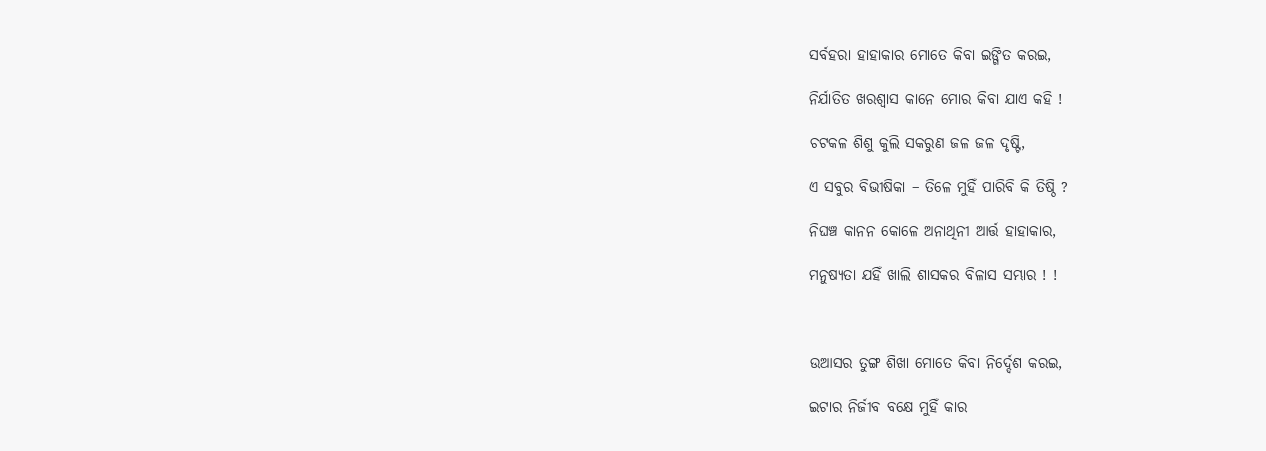ସର୍ବହରା ହାହାକାର ମୋତେ କିବା ଇଙ୍ଗିତ କରଇ,

ନିର୍ଯାତିତ ଖରଶ୍ୱାସ କାନେ ମୋର କିବା ଯାଏ କହି !

ଚଟକଳ ଶିଶୁ କୁଲି ସକରୁଣ ଜଳ ଜଳ ଦୃଷ୍ଟି,

ଏ ସବୁର ବିଭୀଷିକା – ତିଳେ ମୁହିଁ ପାରିବି କି ତିଷ୍ଠି ?

ନିଘଞ୍ଚ କାନନ କୋଳେ ଅନାଥିନୀ ଆର୍ତ୍ତ ହାହାକାର,

ମନୁଷ୍ୟତା ଯହିଁ ଖାଲି ଶାସକର ବିଳାସ ସମ୍ଭାର ! !



ଉଆସର ତୁଙ୍ଗ ଶିଖା ମୋତେ କିବା ନିର୍ଦ୍ଦେଶ କରଇ,

ଇଟାର ନିର୍ଜୀବ ବକ୍ଷେ ମୁହିଁ କାର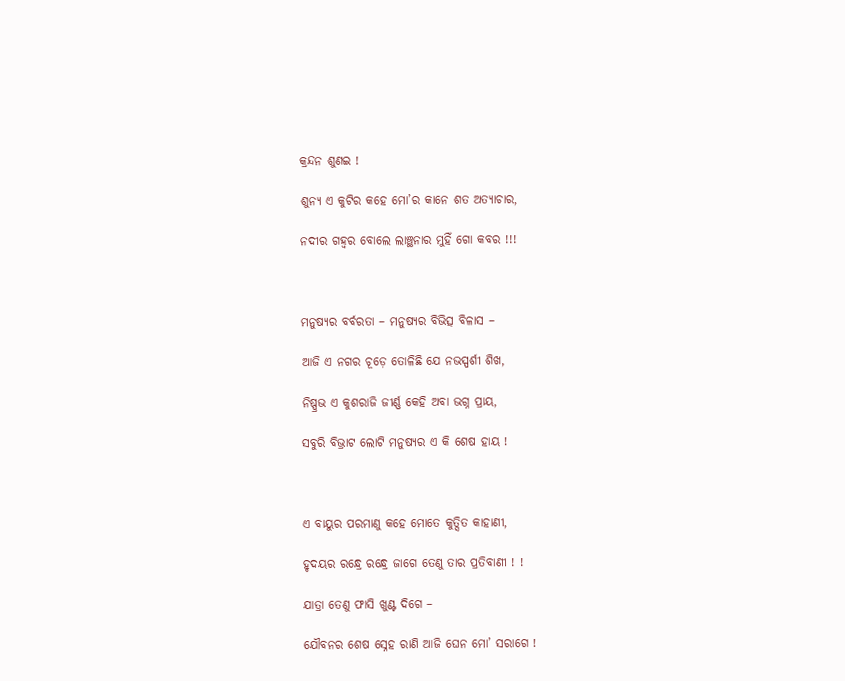କ୍ରନ୍ଦନ ଶୁଣଇ !

ଶୁନ୍ୟ ଏ କୁଟିର କହେ ମୋ’ର କାନେ ଶତ ଅତ୍ୟାଚାର,

ନଦୀର ଗହ୍ୱର ବୋଲେ ଲାଞ୍ଛନାର ମୁହିଁ ଗୋ କବର !!!



ମନୁଷ୍ୟର ବର୍ବରତା – ମନୁଷ୍ୟର ବିଭିତ୍ସ ବିଳାସ –

ଆଜି ଏ ନଗର ଚୂଡ଼େ ତୋଳିଛି ଯେ ନଭସ୍ପର୍ଶୀ ଶିଖ,

ନିଷ୍ପ୍ରଭ ଏ କୁଶରାଜି ଜୀର୍ଣ୍ଣ କେହି ଅବା ଭଗ୍ନ ପ୍ରାୟ,

ସବୁରି ବିଭ୍ରାଟ ଲୋଟି ମନୁଷ୍ୟର ଏ କି ଶେଷ ହାୟ !



ଏ ବାୟୁର ପରମାଣୁ କହେ ମୋତେ କୁତ୍ସିତ କାହାଣୀ,

ହୃଦୟର ରନ୍ଧ୍ରେ ରନ୍ଧ୍ରେ ଜାଗେ ତେଣୁ ତାର ପ୍ରତିବାଣୀ ! !

ଯାତ୍ରା ତେଣୁ ଫାସି ଖୁଣ୍ଟ ଦିଗେ –

ଯୌବନର ଶେଷ ସ୍ନେହ ରାଣି ଆଜି ଘେନ ମୋ’ ସରାଗେ !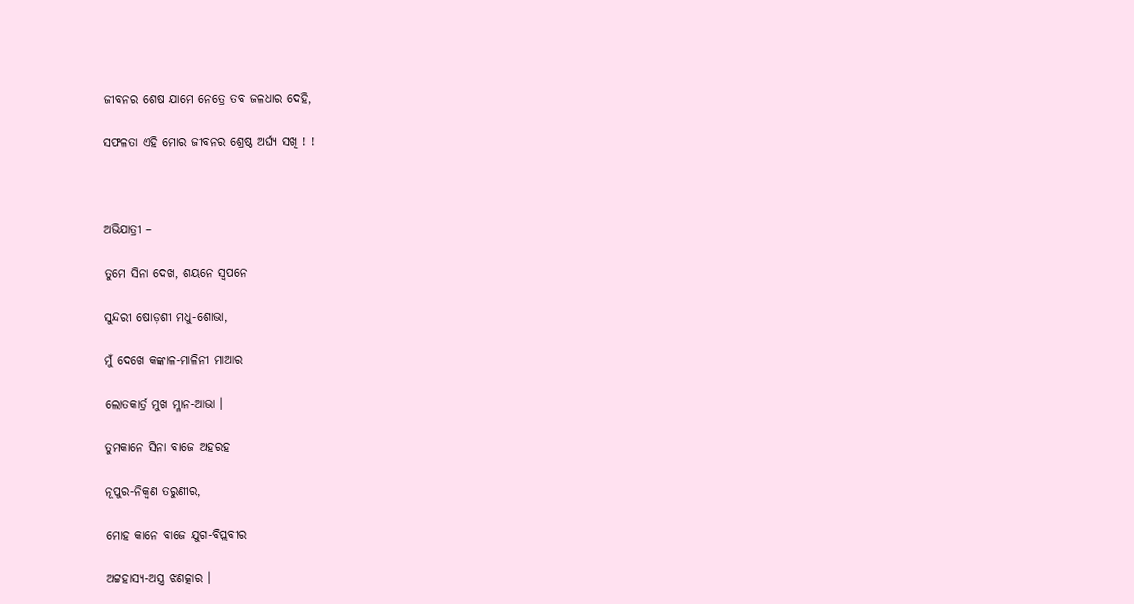ଜୀବନର ଶେଷ ଯାମେ ନେତ୍ରେ ତବ ଜଳଧାର ଦେହି,

ସଫଳତା ଏହି ମୋର ଜୀବନର ଶ୍ରେଷ୍ଠ ଅର୍ଘ୍ୟ ସଖି ! !



ଅଭିଯାତ୍ରୀ –

ତୁମେ ସିନା ଦେଖ, ଶୟନେ ସ୍ୱପନେ

ସୁନ୍ଦରୀ ଷୋଡ଼ଶୀ ମଧୁ-ଶୋଭା,

ମୁଁ ଦେଖେ କଙ୍କାଳ-ମାଳିନୀ ମାଆର

ଲୋତକାର୍ତ୍ର ମୁଖ ମ୍ଳାନ-ଆଭା ।

ତୁମକାନେ ସିନା ବାଜେ ଅହରହ

ନୂପୁର-ନିକ୍ୱଣ ତରୁଣୀର,

ମୋହ କାନେ ବାଜେ ଯୁଗ-ବିପ୍ଲବୀର

ଅଟ୍ଟହାସ୍ୟ-ଅସ୍ତ୍ର ଝଣତ୍କାର ।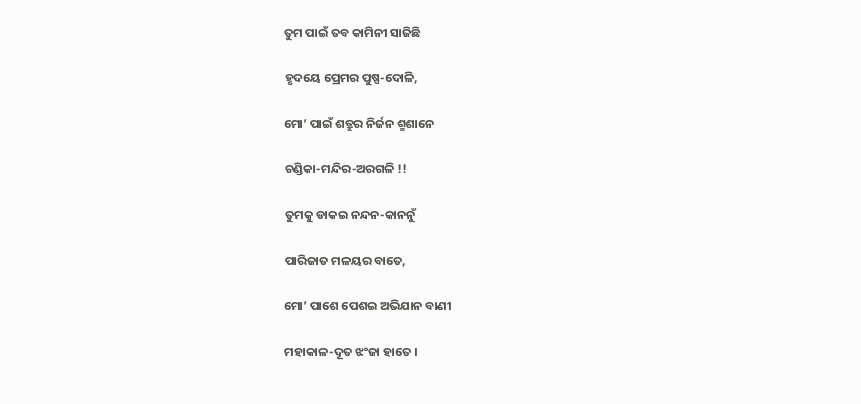ତୁମ ପାଇଁ ତବ କାମିନୀ ସାଜିଛି

ହୃଦୟେ ପ୍ରେମର ପୁଷ୍ପ-ଦୋଳି,

ମୋ’ ପାଇଁ ଶତ୍ରୁର ନିର୍ଜନ ଶ୍ମଶାନେ

ଚଣ୍ଡିକା-ମନ୍ଦିର-ଅରଗଳି !!

ତୁମକୁ ଡାକଇ ନନ୍ଦନ-କାନନୁଁ

ପାରିଜାତ ମଳୟର ବାତେ,

ମୋ’ ପାଶେ ପେଶଇ ଅଭିଯାନ ବାଣୀ

ମହାକାଳ-ଦୂତ ଝଂଜା ହାତେ ।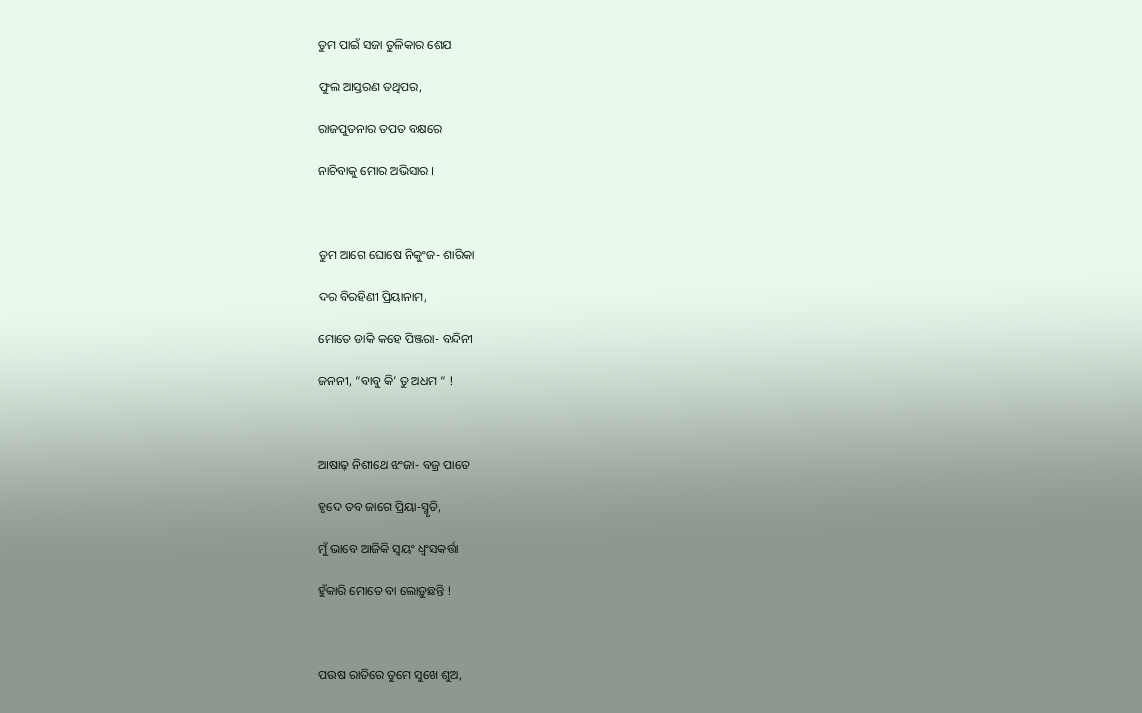ତୁମ ପାଇଁ ସଜା ତୁଳିକାର ଶେଯ

ଫୁଲ ଆସ୍ତରଣ ତଥିପର,

ରାଜପୁତନାର ତପତ ବକ୍ଷରେ

ନାଚିବାକୁ ମୋର ଅଭିସାର ।



ତୁମ ଆଗେ ଘୋଷେ ନିକୁଂଜ- ଶାରିକା

ଦର ବିରହିଣୀ ପ୍ରିୟାନାମ,

ମୋତେ ଡାକି କହେ ପିଞ୍ଜରା- ବନ୍ଦିନୀ

ଜନନୀ, “ବାବୁ କି’ ତୁ ଅଧମ “ !



ଆଷାଢ଼ ନିଶୀଥେ ଝଂଜା- ବଜ୍ର ପାତେ

ହୃଦେ ତବ ଜାଗେ ପ୍ରିୟା-ସ୍ମୃତି,

ମୁଁ ଭାବେ ଆଜିକି ସ୍ୱୟଂ ଧ୍ୱଂସକର୍ତ୍ତା

ହୁଁକାରି ମୋତେ ବା ଲୋଡ଼ୁଛନ୍ତି !



ପଉଷ ରାତିରେ ତୁମେ ସୁଖେ ଶୁଅ,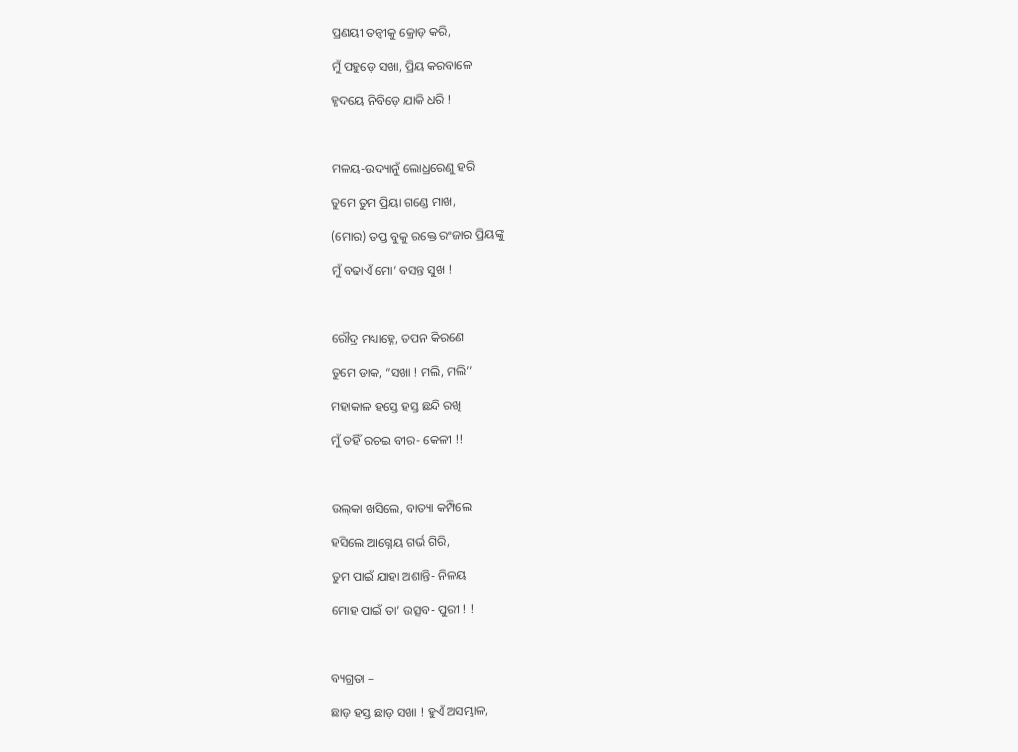ପ୍ରଣୟୀ ତନ୍ୱୀକୁ କ୍ରୋଡ଼ କରି,

ମୁଁ ପହୁଡ଼େ ସଖା, ପ୍ରିୟ କରବାଳେ

ହୃଦୟେ ନିବିଡ଼େ ଯାକି ଧରି !



ମଳୟ-ଉଦ୍ୟାନୁଁ ଲୋଧ୍ରରେଣୁ ହରି

ତୁମେ ତୁମ ପ୍ରିୟା ଗଣ୍ଡେ ମାଖ,

(ମୋର) ତପ୍ତ ବୁକୁ ରକ୍ତେ ରଂଜାର ପ୍ରିୟଙ୍କୁ

ମୁଁ ବଢାଏଁ ମୋ’ ବସନ୍ତ ସୁଖ !



ରୌଦ୍ର ମଧ୍ୟାହ୍ନେ, ତପନ କିରଣେ

ତୁମେ ଡାକ, “ସଖା ! ମଲି, ମଲି’’

ମହାକାଳ ହସ୍ତେ ହସ୍ତ ଛନ୍ଦି ରଖି

ମୁଁ ତହିଁ ରଚଇ ବୀର- କେଳୀ !!



ଉଲ୍‌କା ଖସିଲେ, ବାତ୍ୟା କମ୍ପିଲେ

ହସିଲେ ଆଗ୍ନେୟ ଗର୍ଭ ଗିରି,

ତୁମ ପାଇଁ ଯାହା ଅଶାନ୍ତି- ନିଳୟ

ମୋହ ପାଇଁ ତା’ ଉତ୍ସବ- ପୁରୀ ! !



ବ୍ୟଗ୍ରତା –

ଛାଡ଼ ହସ୍ତ ଛାଡ଼ ସଖା ! ହୁଏଁ ଅସମ୍ଭାଳ,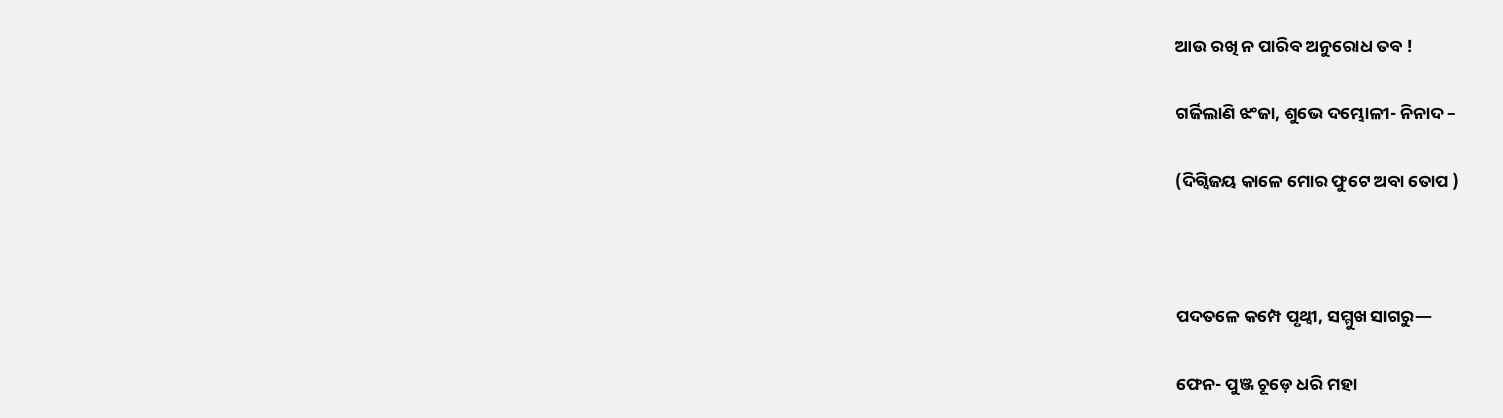ଆଉ ରଖି ନ ପାରିବ ଅନୁରୋଧ ତବ !

ଗର୍ଜିଲାଣି ଝଂଜା, ଶୁଭେ ଦମ୍ଭୋଳୀ- ନିନାଦ –

(ଦିଗ୍ବିଜୟ କାଳେ ମୋର ଫୁଟେ ଅବା ତୋପ )



ପଦତଳେ କମ୍ପେ ପୃଥ୍ୱୀ, ସମ୍ମୁଖ ସାଗରୁ—

ଫେନ- ପୁଞ୍ଜ ଚୂଡ଼େ ଧରି ମହା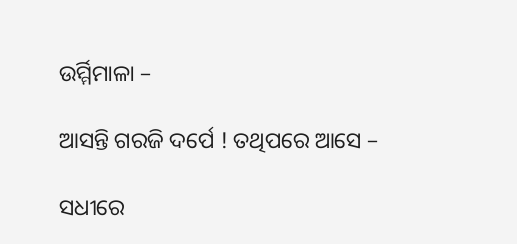ଉର୍ମ୍ମିମାଳା –

ଆସନ୍ତି ଗରଜି ଦର୍ପେ ! ତଥିପରେ ଆସେ –

ସଧୀରେ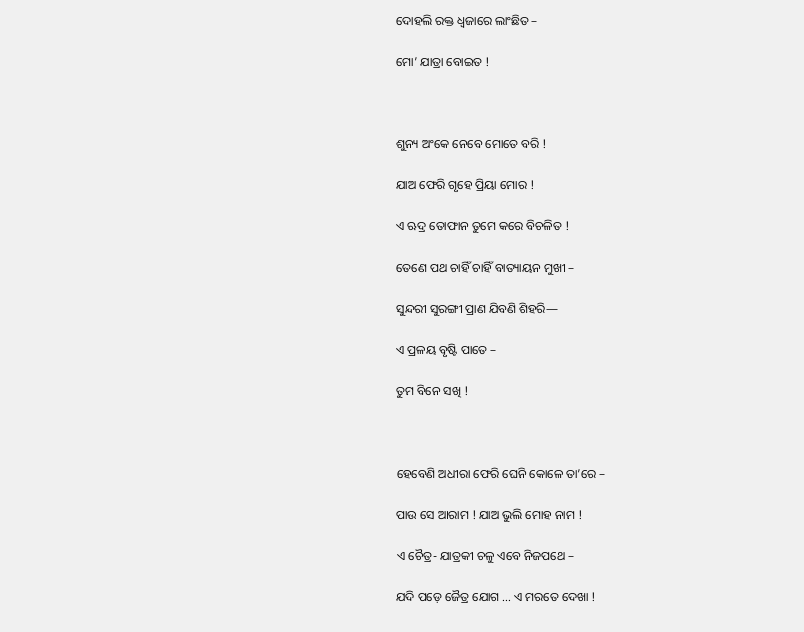ଦୋହଲି ରକ୍ତ ଧ୍ୱଜାରେ ଲାଂଛିତ –

ମୋ’ ଯାତ୍ରା ବୋଇତ !



ଶୁନ୍ୟ ଅଂକେ ନେବେ ମୋତେ ବରି !

ଯାଅ ଫେରି ଗୃହେ ପ୍ରିୟା ମୋର !

ଏ ଋଦ୍ର ତୋଫାନ ତୁମେ କରେ ବିଚଳିତ !

ତେଣେ ପଥ ଚାହିଁ ଚାହିଁ ବାତ୍ୟାୟନ ମୁଖୀ –

ସୁନ୍ଦରୀ ସୁରଙ୍ଗୀ ପ୍ରାଣ ଯିବଣି ଶିହରି—

ଏ ପ୍ରଳୟ ବୃଷ୍ଟି ପାତେ –

ତୁମ ବିନେ ସଖି !



ହେବେଣି ଅଧୀରା ଫେରି ଘେନି କୋଳେ ତା’ରେ –

ପାଉ ସେ ଆରାମ ! ଯାଅ ଭୁଲି ମୋହ ନାମ !

ଏ ଚୈତ୍ର- ଯାତ୍ରକୀ ଚଳୁ ଏବେ ନିଜପଥେ –

ଯଦି ପଡ଼େ ଜୈତ୍ର ଯୋଗ ... ଏ ମରତେ ଦେଖା !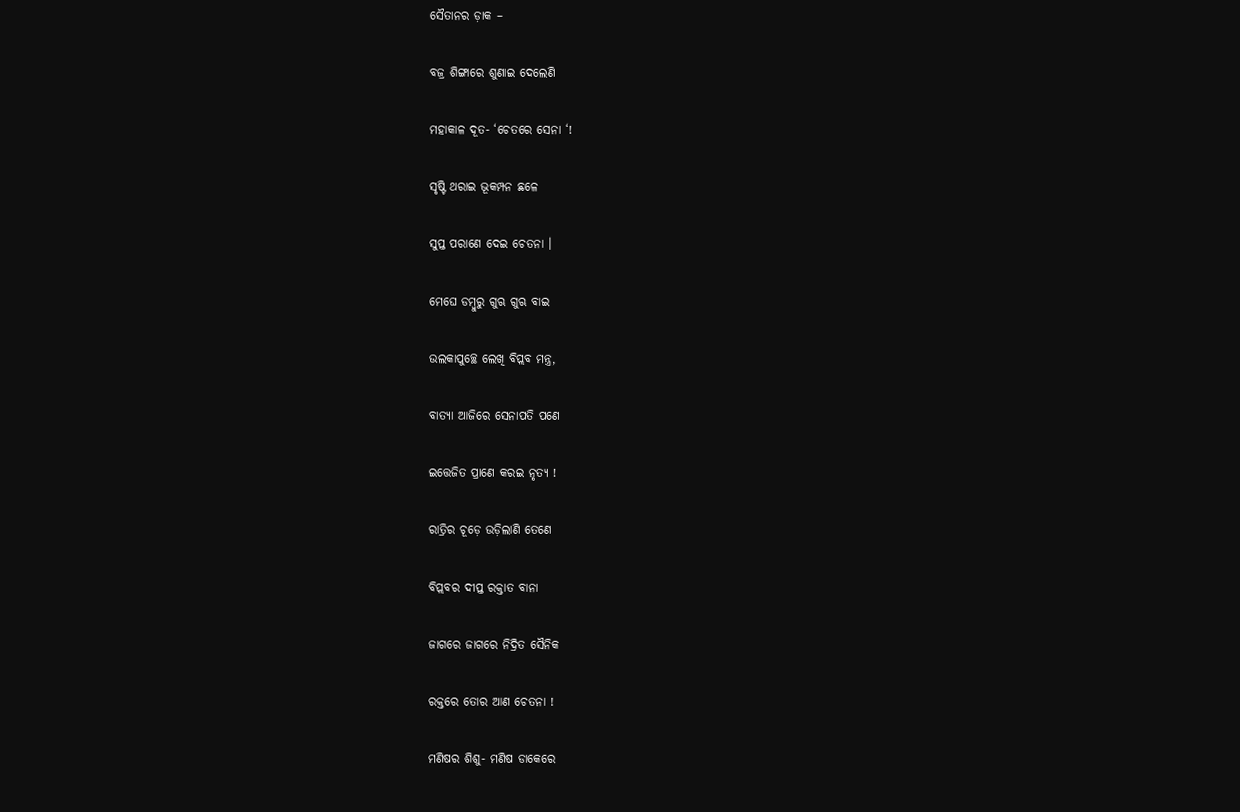ସୈତାନର ଡ଼ାକ –

ବଜ୍ର ଶିଙ୍ଗାରେ ଶୁଣାଇ ଦେଲେଣି

ମହାକାଳ ଦୂତ- ‘ଚେତରେ ସେନା ‘!

ସୃଷ୍ଟି ଥରାଇ ଭୂକମ୍ପନ ଛଳେ

ସୁପ୍ତ ପରାଣେ ଦେଇ ଚେତନା ।

ମେଘେ ଡମ୍ବୁରୁ ଗୁଋ ଗୁଋ ବାଇ

ଉଲକାପୁଚ୍ଛେ ଲେଖି ବିପ୍ଲବ ମନ୍ତ୍ର,

ବାତ୍ୟା ଆଜିରେ ସେନାପତି ପଣେ

ଇତ୍ତେଜିତ ପ୍ରାଣେ କରଇ ନୃତ୍ୟ !

ରାତ୍ରିର ଚୂଡ଼େ ଉଡ଼ିଲାଣି ତେଣେ

ବିପ୍ଲବର ଦୀପ୍ତ ରକ୍ତାତ ବାନା

ଜାଗରେ ଜାଗରେ ନିଦ୍ରିତ ସୈନିକ

ରକ୍ତରେ ତୋର ଆଣ ଚେତନା !

ମଣିଷର ଶିଶୁ- ମଣିଷ ଡାକେରେ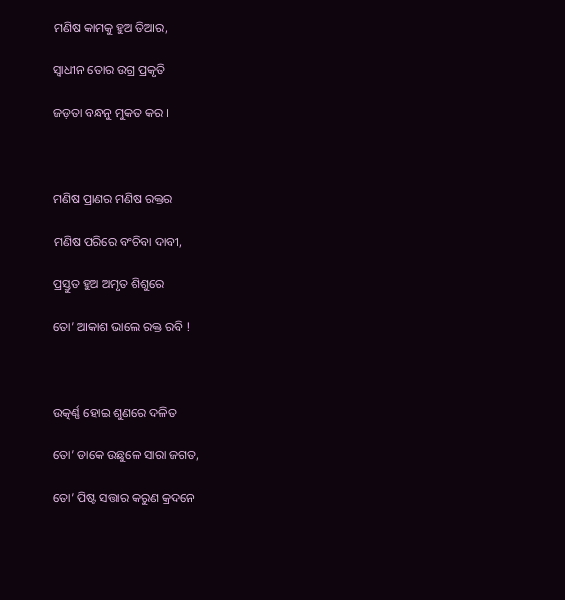ମଣିଷ କାମକୁ ହୁଅ ତିଆର,

ସ୍ୱାଧୀନ ତୋର ଉଗ୍ର ପ୍ରକୃତି

ଜଡ଼ତା ବନ୍ଧନୁ ମୁକତ କର ।



ମଣିଷ ପ୍ରାଣର ମଣିଷ ରକ୍ତର

ମଣିଷ ପରିରେ ବଂଚିବା ଦାବୀ,

ପ୍ରସ୍ତୁତ ହୁଅ ଅମୃତ ଶିଶୁରେ

ତୋ’ ଆକାଶ ଭାଲେ ରକ୍ତ ରବି !



ଉତ୍କର୍ଣ୍ଣ ହୋଇ ଶୁଣରେ ଦଳିତ

ତୋ’ ଡାକେ ଉଛୁଳେ ସାରା ଜଗତ,

ତୋ’ ପିଷ୍ଟ ସତ୍ତାର କରୁଣ କ୍ରଦନେ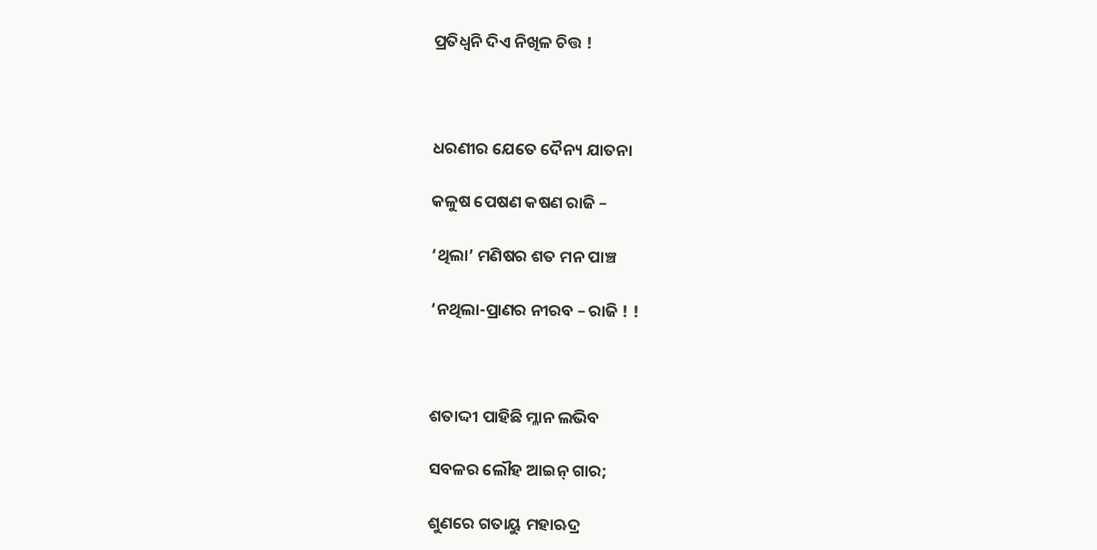ପ୍ରତିଧ୍ୱନି ଦିଏ ନିଖିଳ ଚିତ୍ତ !



ଧରଣୀର ଯେତେ ଦୈନ୍ୟ ଯାତନା

କଳୁଷ ପେଷଣ କଷଣ ରାଜି –

‘ଥିଲା’ ମଣିଷର ଶତ ମନ ପାଞ୍ଚ

‘ନଥିଲା-ପ୍ରାଣର ନୀରବ – ରାଜି ! !



ଶତାଦ୍ଦୀ ପାହିଛି ମ୍ଳାନ ଲଭିବ

ସବଳର ଲୌହ ଆଇନ୍‌ ଗାର;

ଶୁଣରେ ଗତାୟୁ ମହାଋଦ୍ର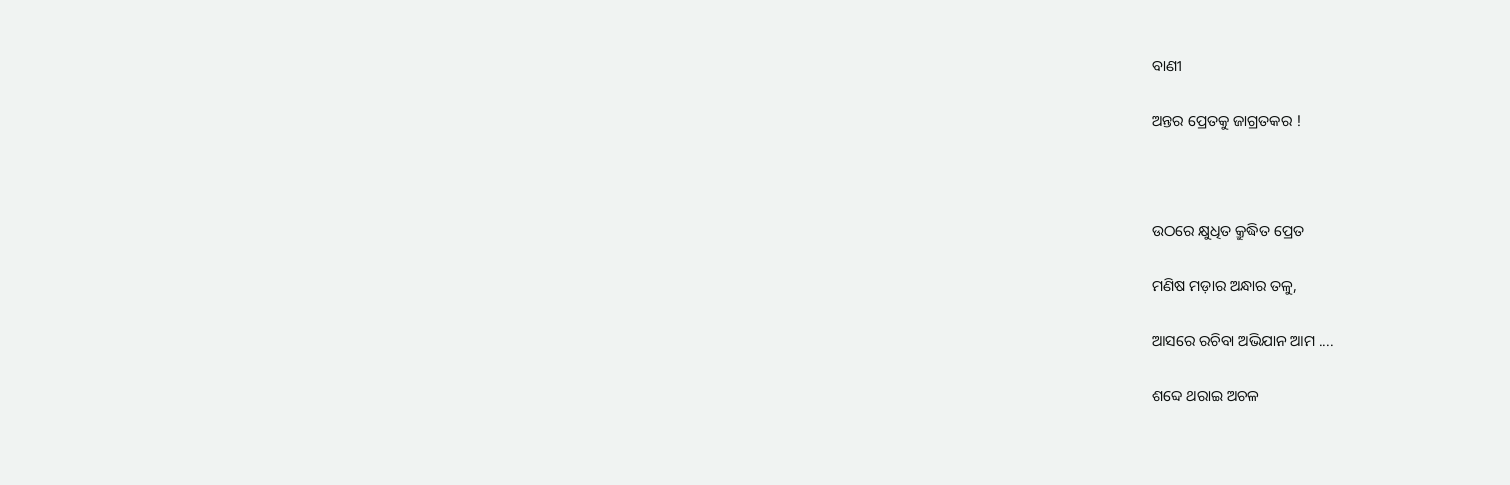ବାଣୀ

ଅନ୍ତର ପ୍ରେତକୁ ଜାଗ୍ରତକର !



ଉଠରେ କ୍ଷୁଧିତ କ୍ରୁଦ୍ଧିତ ପ୍ରେତ

ମଣିଷ ମଡ଼ାର ଅନ୍ଧାର ତଳୁ,

ଆସରେ ରଚିବା ଅଭିଯାନ ଆମ ....

ଶବ୍ଦେ ଥରାଇ ଅଚଳ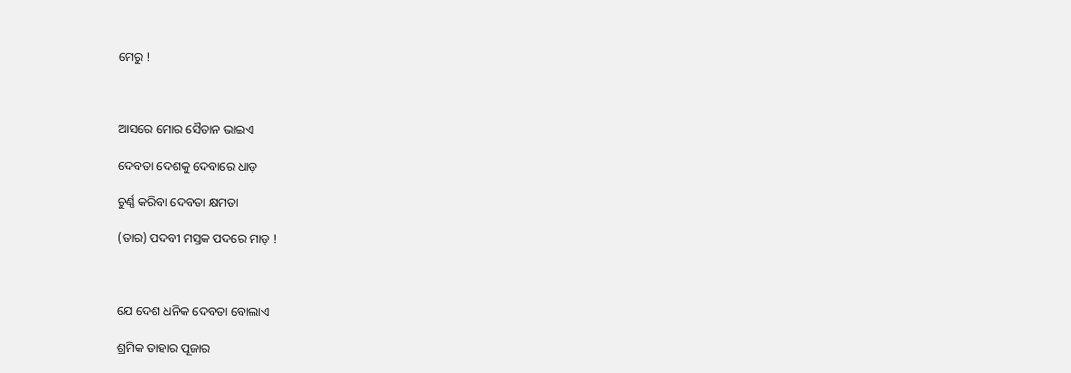ମେରୁ !



ଆସରେ ମୋର ସୈତାନ ଭାଇଏ

ଦେବତା ଦେଶକୁ ଦେବାରେ ଧାଡ଼

ଚୁର୍ଣ୍ଣ କରିବା ଦେବତା କ୍ଷମତା

(ତାର) ପଦବୀ ମସ୍ତକ ପଦରେ ମାଡ଼ !



ଯେ ଦେଶ ଧନିକ ଦେବତା ବୋଲାଏ

ଶ୍ରମିକ ତାହାର ପୂଜାର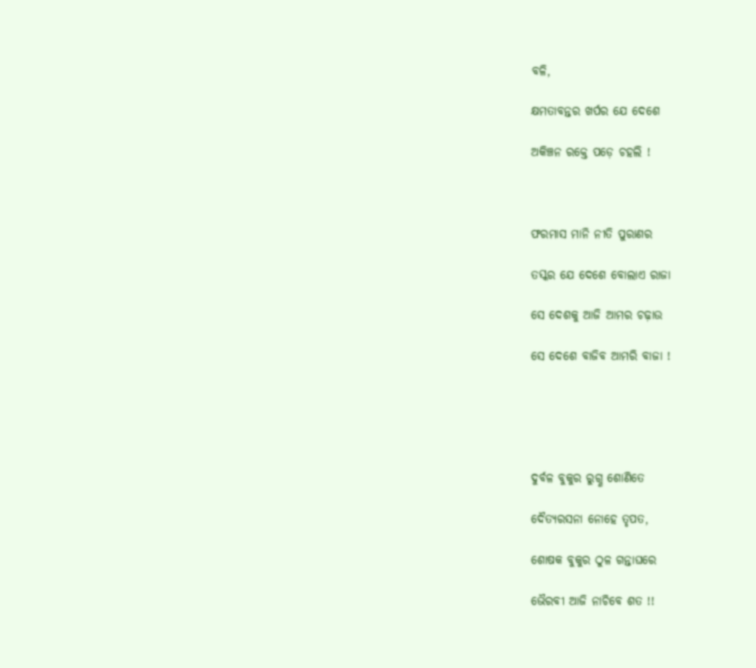ବଳି,

କ୍ଷମତାବନ୍ତର ଖର୍ପର ଯେ ଦେଶେ

ଅକିଞ୍ଚନ ରକ୍ତେ ପଡ଼େ ଚହଲି !



ଫରମାସ ମାନି ନୀତି ପୁରାଣର

ତସ୍କର ଯେ ଦେଶେ ବୋଲାଏ ରାଜା

ସେ ଦେଶକୁ ଆଜି ଆମର ଚଢ଼ାଉ

ସେ ଦେଶେ ବାଜିବ ଆମରି ବାଜା !





ଦୁର୍ବଳ ବୁକୁର ରୁଗ୍ଣ ଶୋଣିତେ

ଦୈତ୍ୟରସନା ନୋହେ ତୃପତ,

ଶୋଷକ ବୁକୁର ଠୁଳ ଗନ୍ତାଘରେ

ଭୈରବୀ ଆଜି ନାଚିବେ ଶତ !!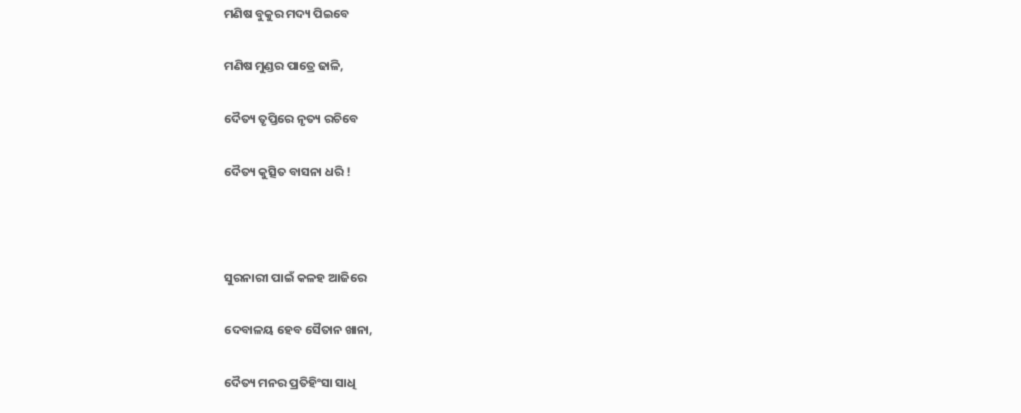ମଣିଷ ବୁକୁର ମଦ୍ୟ ପିଇବେ

ମଣିଷ ମୁଣ୍ଡର ପାତ୍ରେ ଢାଳି,

ଦୈତ୍ୟ ତୃପ୍ତିରେ ନୃତ୍ୟ ରଚିବେ

ଦୈତ୍ୟ କୁତ୍ସିତ ବାସନା ଧରି !



ସୁରନାରୀ ପାଇଁ କଳହ ଆଜିରେ

ଦେବାଳୟ ହେବ ସୈତାନ ଖାନା,

ଦୈତ୍ୟ ମନର ପ୍ରତିହିଂସା ସାଧି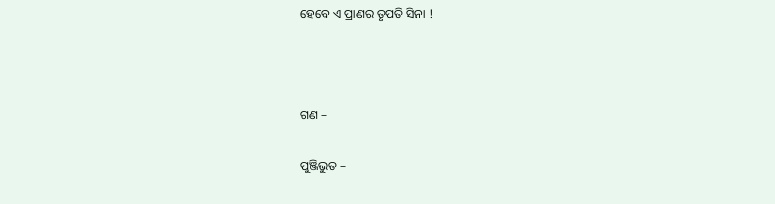ହେବେ ଏ ପ୍ରାଣର ତୃପତି ସିନା !



ଗଣ –

ପୁଞ୍ଜିଭୁତ –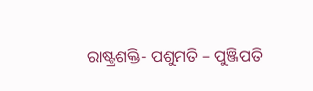ରାଷ୍ଟ୍ରଶକ୍ତି- ପଶୁମତି – ପୁଞ୍ଜିପତି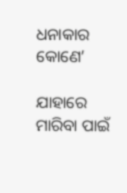ଧନାକାର କୋଣେ’

ଯାହାରେ ମାରିବା ପାଇଁ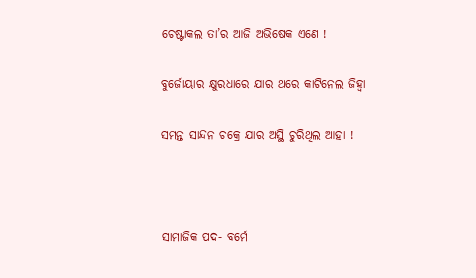ଚେଷ୍ଟାକଲ ତା’ର ଆଜି ଅଭିଷେକ ଏଣେ !

ବୁର୍ଜୋୟାର କ୍ଷୁରଧାରେ ଯାର ଥରେ କାଟିନେଲ ଜିହ୍ୱା

ସମନ୍ତ ସାନ୍ଦନ ଚକ୍ରେ ଯାର ଅସ୍ଥି ଚୁରିଥିଲ ଆହା !



ସାମାଜିକ ପଦ- ବର୍ମେ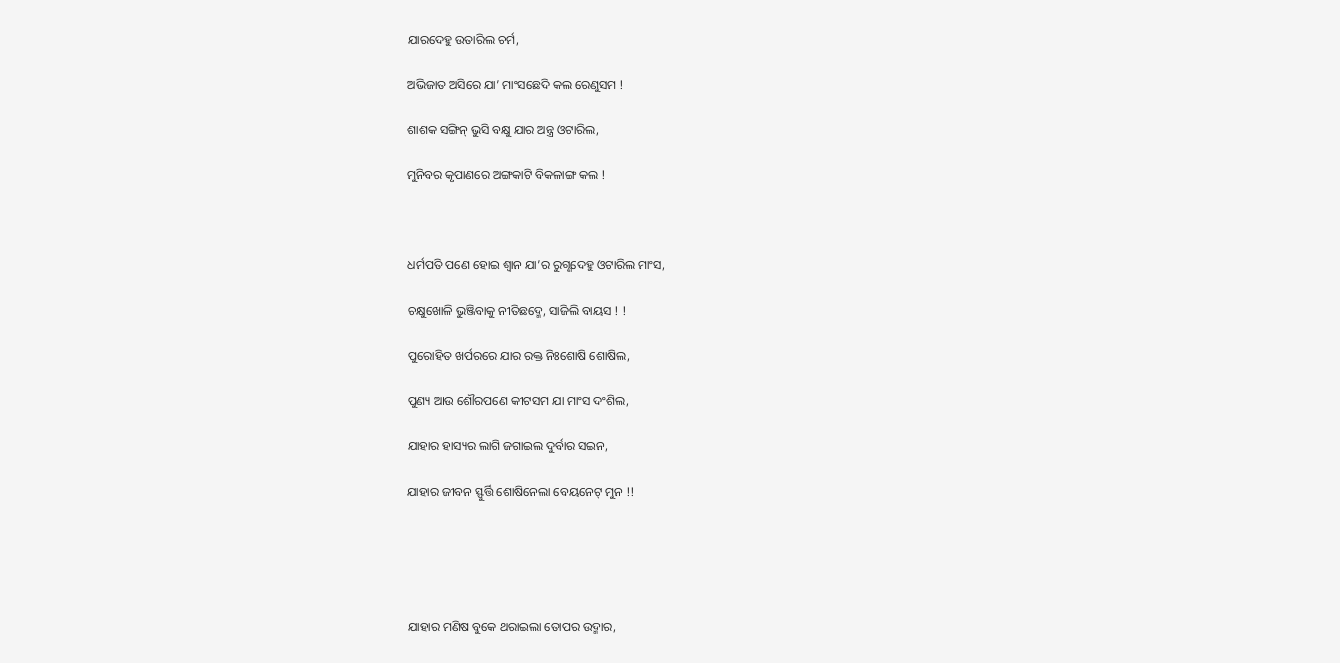ଯାରଦେହୁ ଉତାରିଲ ଚର୍ମ,

ଅଭିଜାତ ଅସିରେ ଯା’ ମାଂସଛେଦି କଲ ରେଣୁସମ !

ଶାଶକ ସଙ୍ଗିନ୍‌ ଭୁସି ବକ୍ଷୁ ଯାର ଅନ୍ତ୍ର ଓଟାରିଲ,

ମୁନିବର କୃପାଣରେ ଅଙ୍ଗକାଟି ବିକଳାଙ୍ଗ କଲ !



ଧର୍ମପତି ପଣେ ହୋଇ ଶ୍ୱାନ ଯା’ର ରୁଗ୍ଣଦେହୁ ଓଟାରିଲ ମାଂସ,

ଚକ୍ଷୁଖୋଳି ଭୁଞ୍ଜିବାକୁ ନୀତିଛଦ୍ମେ, ସାଜିଲି ବାୟସ ! !

ପୁରୋହିତ ଖର୍ପରରେ ଯାର ରକ୍ତ ନିଃଶୋଷି ଶୋଷିଲ,

ପୁଣ୍ୟ ଆଉ ଶୌରପଣେ କୀଟସମ ଯା ମାଂସ ଦଂଶିଲ,

ଯାହାର ହାସ୍ୟର ଲାଗି ଜଗାଇଲ ଦୁର୍ବାର ସଇନ,

ଯାହାର ଜୀବନ ସ୍ଫୁର୍ତ୍ତି ଶୋଷିନେଲା ବେୟନେଟ୍‌ ମୁନ !!





ଯାହାର ମଣିଷ ବୁକେ ଥରାଇଲା ତୋପର ଉଦ୍ମାର,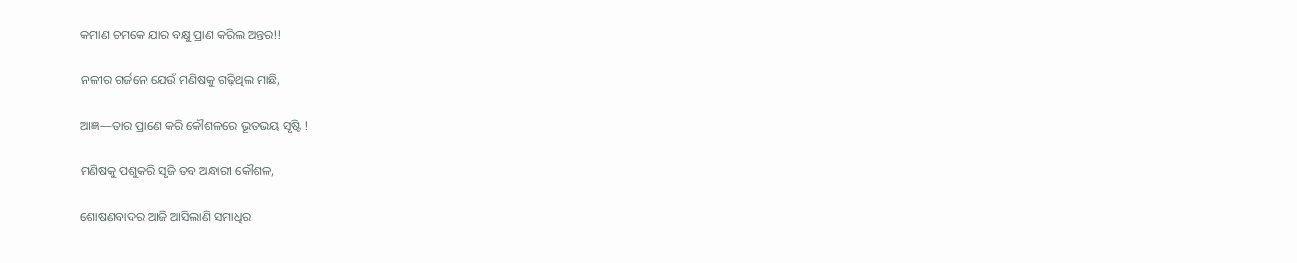କମାଣ ଚମକେ ଯାର ବକ୍ଷୁ ପ୍ରାଣ କରିଲ ଅନ୍ତର!!

ନଳୀର ଗର୍ଜନେ ଯେଉଁ ମଣିଷକୁ ଗଢ଼ିଥିଲ ମାଛି,

ଆଜ୍ଞ—ତାର ପ୍ରାଣେ କରି କୌଶଳରେ ଭୂତଭୟ ସୃଷ୍ଟି !

ମଣିଷକୁ ପଶୁକରି ସୃଜି ତବ ଅନ୍ଧାରୀ କୌଶଳ,

ଶୋଷଣବାଦର ଆଜି ଆସିଲାଣି ସମାଧିର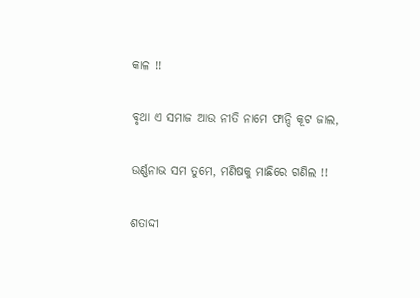କାଳ !!

ବୃଥା ଏ ସମାଜ ଆଉ ନୀତି ନାମେ ଫାନ୍ଦି କୂଟ ଜାଲ,

ଉର୍ଣ୍ଣନାଭ ସମ ତୁମେ, ମଣିଷକୁ ମାଛିରେ ଗଣିଲ !!

ଶତାଦ୍ଦୀ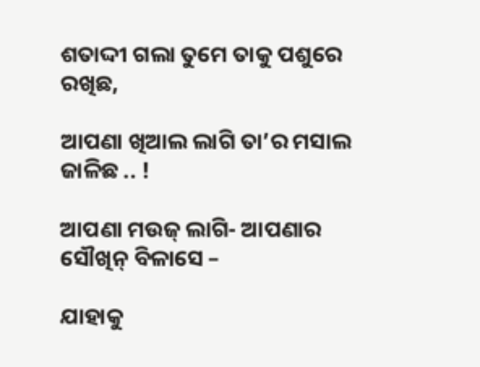ଶତାଦ୍ଦୀ ଗଲା ତୁମେ ତାକୁ ପଶୁରେ ରଖିଛ,

ଆପଣା ଖିଆଲ ଲାଗି ତା’ର ମସାଲ ଜାଳିଛ .. !

ଆପଣା ମଉଜ୍‌ ଲାଗି- ଆପଣାର ସୌଖିନ୍‌ ବିଳାସେ –

ଯାହାକୁ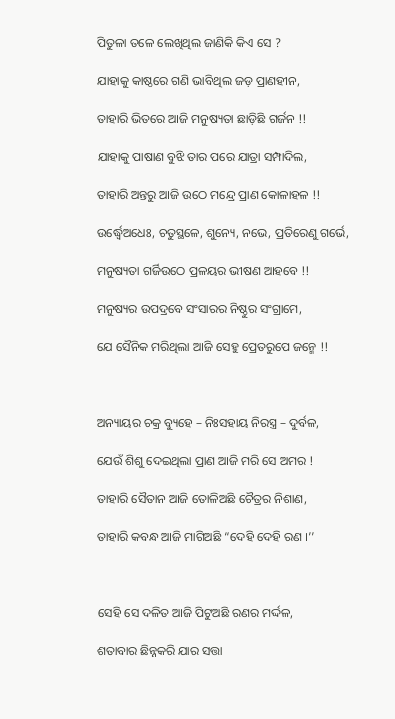ପିତୁଳା ତଳେ ଲେଖିଥିଲ ଜାଣିକି କିଏ ସେ ?

ଯାହାକୁ କାଷ୍ଠରେ ଗଣି ଭାବିଥିଲ ଜଡ଼ ପ୍ରାଣହୀନ,

ତାହାରି ଭିତରେ ଆଜି ମନୁଷ୍ୟତା ଛାଡ଼ିଛି ଗର୍ଜନ !!

ଯାହାକୁ ପାଷାଣ ବୁଝି ତାର ପରେ ଯାତ୍ରା ସମ୍ପାଦିଲ,

ତାହାରି ଅନ୍ତରୁ ଆଜି ଉଠେ ମନ୍ଦ୍ରେ ପ୍ରାଣ କୋଳାହଳ !!

ଉର୍ଦ୍ଧ୍ୱେଅଧେଃ, ଚତୁସ୍ଥଳେ, ଶୁନ୍ୟେ, ନଭେ, ପ୍ରତିରେଣୁ ଗର୍ଭେ,

ମନୁଷ୍ୟତା ଗର୍ଜିଉଠେ ପ୍ରଳୟର ଭୀଷଣ ଆହବେ !!

ମନୁଷ୍ୟର ଉପଦ୍ରବେ ସଂସାରର ନିଷ୍ଠୁର ସଂଗ୍ରାମେ,

ଯେ ସୈନିକ ମରିଥିଲା ଆଜି ସେହୁ ପ୍ରେତରୁପେ ଜନ୍ମେ !!



ଅନ୍ୟାୟର ଚକ୍ର ବ୍ୟୁହେ – ନିଃସହାୟ ନିରସ୍ତ୍ର – ଦୁର୍ବଳ,

ଯେଉଁ ଶିଶୁ ଦେଇଥିଲା ପ୍ରାଣ ଆଜି ମରି ସେ ଅମର !

ତାହାରି ସୈତାନ ଆଜି ତୋଳିଅଛି ଚୈତ୍ରର ନିଶାଣ,

ତାହାରି କବନ୍ଧ ଆଜି ମାଗିଅଛି “ଦେହି ଦେହି ରଣ ।’’



ସେହି ସେ ଦଳିତ ଆଜି ପିଟୁଅଛି ରଣର ମର୍ଦ୍ଦଳ,

ଶତାବାର ଛିନ୍ନକରି ଯାର ସତ୍ତା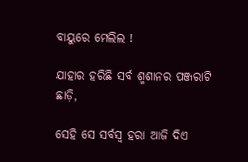ବାୟୁରେ ମେଲିଲ !

ଯାହାର ହରିଛି ସର୍ବ ଶ୍ମଶାନର ପଞ୍ଜରାଟି ଛାଡ଼ି,

ସେହି ସେ ସର୍ବସ୍ୱ ହରା ଆଜି ଦିଏ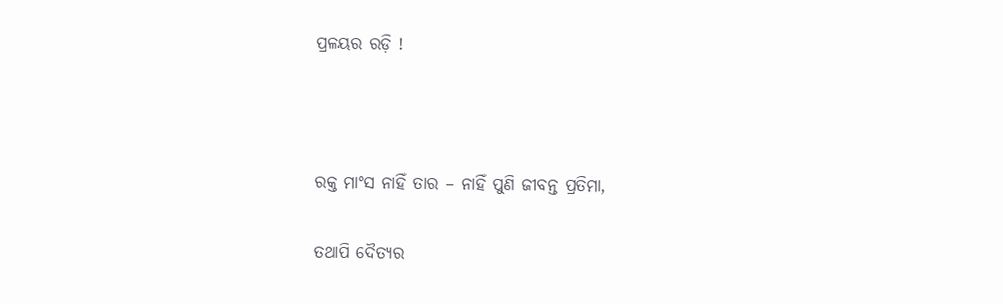ପ୍ରଳୟର ରଡ଼ି !



ରକ୍ତ ମାଂସ ନାହିଁ ତାର – ନାହିଁ ପୁଣି ଜୀବନ୍ତ ପ୍ରତିମା,

ତଥାପି ଦୈତ୍ୟର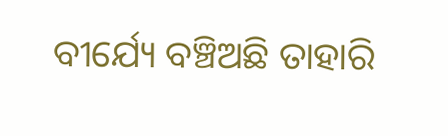ବୀର୍ଯ୍ୟେ ବଞ୍ଚିଅଛି ତାହାରି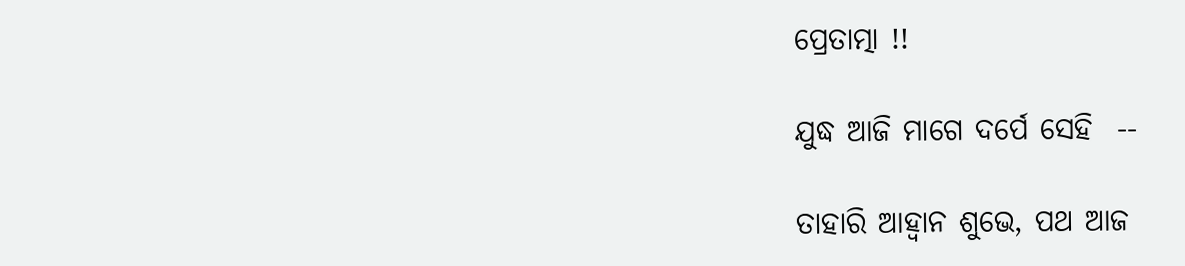ପ୍ରେତାତ୍ମା !!

ଯୁଦ୍ଧ ଆଜି ମାଗେ ଦର୍ପେ ସେହି ‌‌ --

ତାହାରି ଆହ୍ୱାନ ଶୁଭେ, ପଥ ଆଜ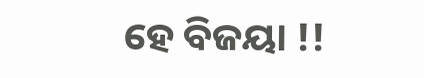ହେ ବିଜୟା !!